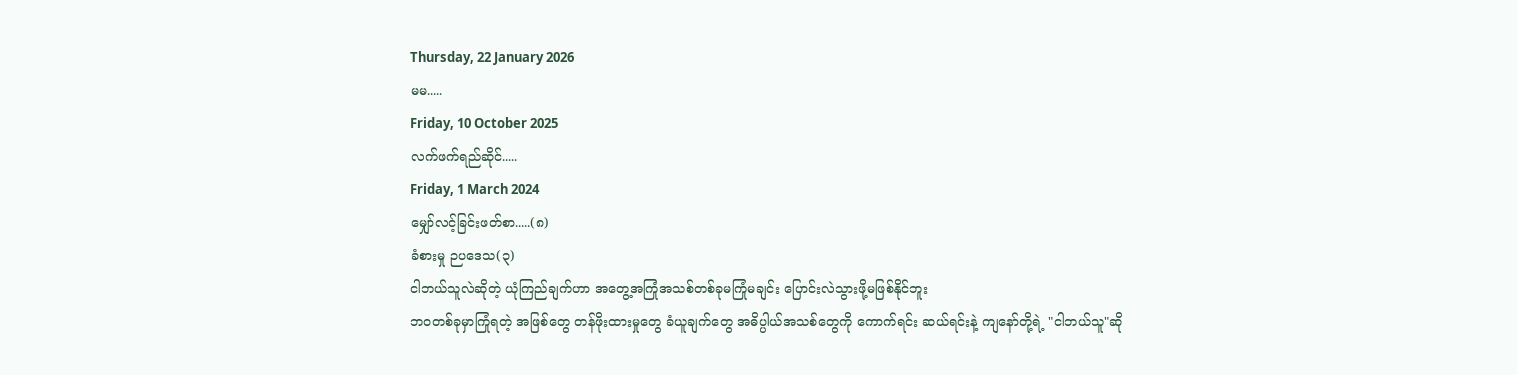Thursday, 22 January 2026
မမ.....
Friday, 10 October 2025
လက်ဖက်ရည်ဆိုင်.....
Friday, 1 March 2024
မျှော်လင့်ခြင်းဖတ်စာ.....(၈)
ခံစားမှု ဉပဒေသ(၃)
ငါဘယ်သူလဲဆိုတဲ့ ယုံကြည်ချက်ဟာ အတွေ့အကြုံအသစ်တစ်ခုမကြုံမချင်း ပြောင်းလဲသွားဖို့မဖြစ်နိုင်ဘူး
ဘဝတစ်ခုမှာကြုံရတဲ့ အဖြစ်တွေ တန်ဖိုးထားမှုတွေ ခံယူချက်တွေ အဓိပ္ပါယ်အသစ်တွေကို ကောက်ရင်း ဆယ်ရင်းနဲ့ ကျနော်တို့ရဲ့ "ငါဘယ်သူ"ဆို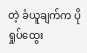တဲ့ ခံယူချက်က ပိုရှုပ်ထွေး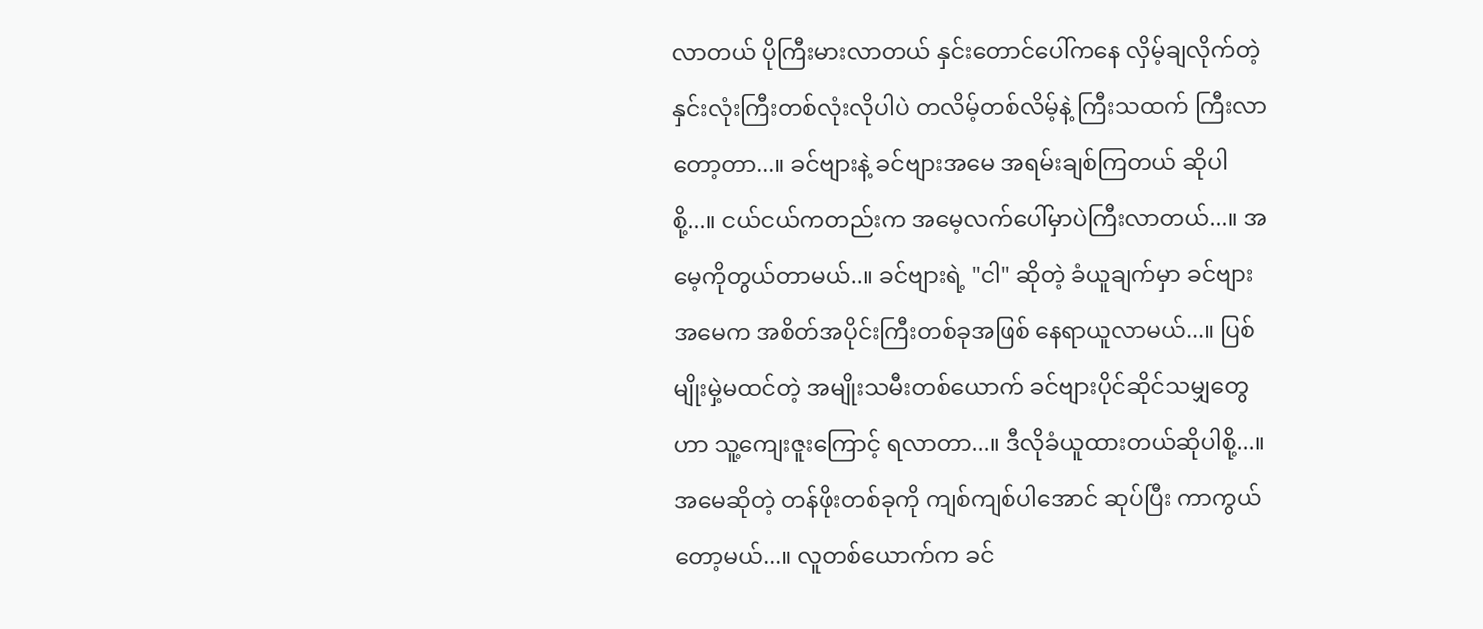လာတယ် ပိုကြီးမားလာတယ် နှင်းတောင်ပေါ်ကနေ လှိမ့်ချလိုက်တဲ့ နှင်းလုံးကြီးတစ်လုံးလိုပါပဲ တလိမ့်တစ်လိမ့်နဲ့ ကြီးသထက် ကြီးလာတော့တာ...။ ခင်ဗျားနဲ့ ခင်ဗျားအမေ အရမ်းချစ်ကြတယ် ဆိုပါစို့...။ ငယ်ငယ်ကတည်းက အမေ့လက်ပေါ်မှာပဲကြီးလာတယ်...။ အမေ့ကိုတွယ်တာမယ်..။ ခင်ဗျားရဲ့ "ငါ" ဆိုတဲ့ ခံယူချက်မှာ ခင်ဗျားအမေက အစိတ်အပိုင်းကြီးတစ်ခုအဖြစ် နေရာယူလာမယ်...။ ပြစ်မျိုးမှဲ့မထင်တဲ့ အမျိုးသမီးတစ်ယောက် ခင်ဗျားပိုင်ဆိုင်သမျှတွေဟာ သူ့ကျေးဇူးကြောင့် ရလာတာ...။ ဒီလိုခံယူထားတယ်ဆိုပါစို့...။ အမေဆိုတဲ့ တန်ဖိုးတစ်ခုကို ကျစ်ကျစ်ပါအောင် ဆုပ်ပြီး ကာကွယ်တော့မယ်...။ လူတစ်ယောက်က ခင်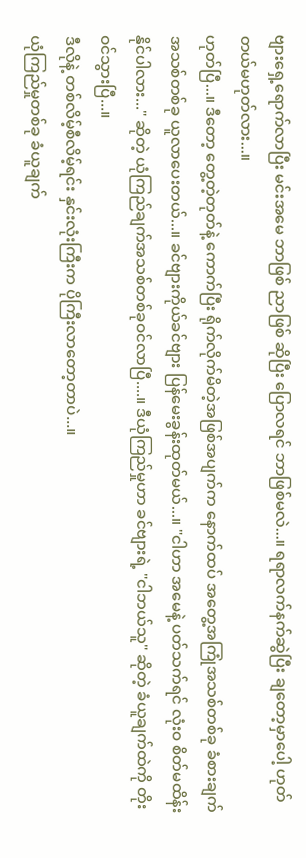ဗျားရှေ့ရောက်လာပြီး မင်းအမေ ဘာဖြစ် ညာဖြစ် ဆိုပြီး ပြောလရင် ဘာဖြစ်မလဲ...။ ရရာလက်နက်ဆွဲပြီး ချတော့မှာပေါ့ ဟုတ်တယ်မဟုတ်လား...။
ဟုတ်ပြီ...။ ဒီတော့ တွေ့တဲ့တုတ်နဲ့ ကောက်ပြီး ရိုက်လိုက်မိတဲ့အဖြစ်အပျက်က နောက်ထပ် အတွေ့အကြုံအသစ်တစ်ခု ခံစားချက် အသစ်တစ်ခု ယူလာပေးတယ်...။ ခင်ဗျားကိုယ်ခင်ဗျား ပြန်မေးခွန်းထုတ်မယ်...။ "ငါဟာ အမေနဲ့ ပတ်သက်ရင် လုံးဝ စိတ်မထိန်းနိုင်ပါလား..." ဆိုတဲ့ ယုံကြည်ချက်အသစ်တစ်ခုဝင်လာပြီ....။ ဒီယုံကြည်မှုဟာ ခင်ဗျားရဲ့ "ငါဘယ်သူ" ဆိုတဲ့ ခံယူချက်ထဲကို တိုးဝင်သွားပြီ...။
ဒီလိုနဲ့ တစ်လိမ့်စီလိမ့်ရင်း နှင်းလုံးကြီးက ပိုကြီးလာတော့တာပဲ...။
ယုံကြည်မှုတစ်ခု ခံယူချက်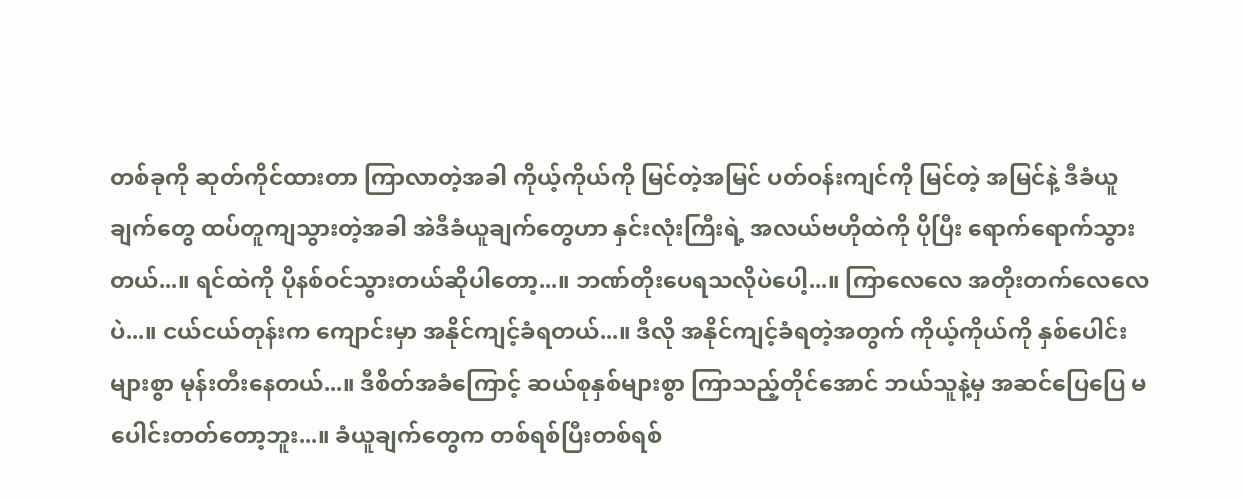တစ်ခုကို ဆုတ်ကိုင်ထားတာ ကြာလာတဲ့အခါ ကိုယ့်ကိုယ်ကို မြင်တဲ့အမြင် ပတ်ဝန်းကျင်ကို မြင်တဲ့ အမြင်နဲ့ ဒီခံယူချက်တွေ ထပ်တူကျသွားတဲ့အခါ အဲဒီခံယူချက်တွေဟာ နှင်းလုံးကြီးရဲ့ အလယ်ဗဟိုထဲကို ပိုပြီး ရောက်ရောက်သွားတယ်...။ ရင်ထဲကို ပိုနစ်ဝင်သွားတယ်ဆိုပါတော့...။ ဘဏ်တိုးပေရသလိုပဲပေါ့...။ ကြာလေလေ အတိုးတက်လေလေပဲ...။ ငယ်ငယ်တုန်းက ကျောင်းမှာ အနိုင်ကျင့်ခံရတယ်...။ ဒီလို အနိုင်ကျင့်ခံရတဲ့အတွက် ကိုယ့်ကိုယ်ကို နှစ်ပေါင်းများစွာ မုန်းတီးနေတယ်...။ ဒီစိတ်အခံကြောင့် ဆယ်စုနှစ်များစွာ ကြာသည့်တိုင်အောင် ဘယ်သူနဲ့မှ အဆင်ပြေပြေ မပေါင်းတတ်တော့ဘူး...။ ခံယူချက်တွေက တစ်ရစ်ပြီးတစ်ရစ်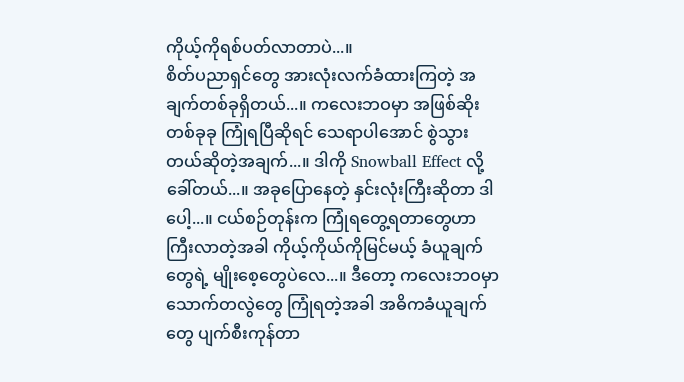ကိုယ့်ကိုရစ်ပတ်လာတာပဲ...။
စိတ်ပညာရှင်တွေ အားလုံးလက်ခံထားကြတဲ့ အချက်တစ်ခုရှိတယ်...။ ကလေးဘဝမှာ အဖြစ်ဆိုးတစ်ခုခု ကြုံရပြီဆိုရင် သေရာပါအောင် စွဲသွားတယ်ဆိုတဲ့အချက်...။ ဒါကို Snowball Effect လို့ခေါ်တယ်...။ အခုပြောနေတဲ့ နှင်းလုံးကြီးဆိုတာ ဒါပေါ့...။ ငယ်စဉ်တုန်းက ကြုံရတွေ့ရတာတွေဟာ ကြီးလာတဲ့အခါ ကိုယ့်ကိုယ်ကိုမြင်မယ့် ခံယူချက်တွေရဲ့ မျိုးစေ့တွေပဲလေ...။ ဒီတော့ ကလေးဘဝမှာ သောက်တလွဲတွေ ကြုံရတဲ့အခါ အဓိကခံယူချက်တွေ ပျက်စီးကုန်တာ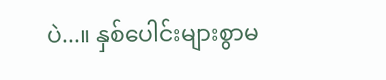ပဲ...။ နှစ်ပေါင်းများစွာမ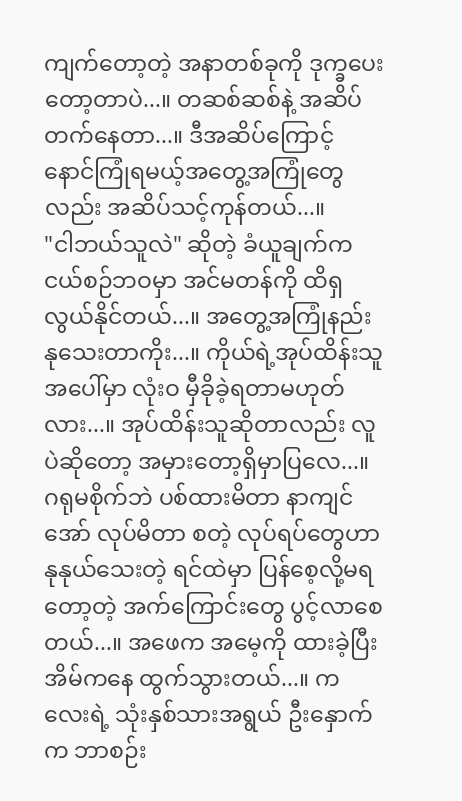ကျက်တော့တဲ့ အနာတစ်ခုကို ဒုက္ခပေးတော့တာပဲ...။ တဆစ်ဆစ်နဲ့ အဆိပ်တက်နေတာ...။ ဒီအဆိပ်ကြောင့် နောင်ကြုံရမယ့်အတွေ့အကြုံတွေလည်း အဆိပ်သင့်ကုန်တယ်...။
"ငါဘယ်သူလဲ" ဆိုတဲ့ ခံယူချက်က ငယ်စဉ်ဘဝမှာ အင်မတန်ကို ထိရှလွယ်နိုင်တယ်...။ အတွေ့အကြုံနည်း နုသေးတာကိုး...။ ကိုယ်ရဲ့အုပ်ထိန်းသူအပေါ်မှာ လုံးဝ မှီခိုခဲ့ရတာမဟုတ်လား...။ အုပ်ထိန်းသူဆိုတာလည်း လူပဲဆိုတော့ အမှားတော့ရှိမှာပြလေ...။ ဂရုမစိုက်ဘဲ ပစ်ထားမိတာ နာကျင်အော် လုပ်မိတာ စတဲ့ လုပ်ရပ်တွေဟာ နုနုယ်သေးတဲ့ ရင်ထဲမှာ ပြန်စေ့လို့မရတော့တဲ့ အက်ကြောင်းတွေ ပွင့်လာစေတယ်...။ အဖေက အမေ့ကို ထားခဲ့ပြီး အိမ်ကနေ ထွက်သွားတယ်...။ ကလေးရဲ့ သုံးနှစ်သားအရွယ် ဦးနှောက်က ဘာစဉ်း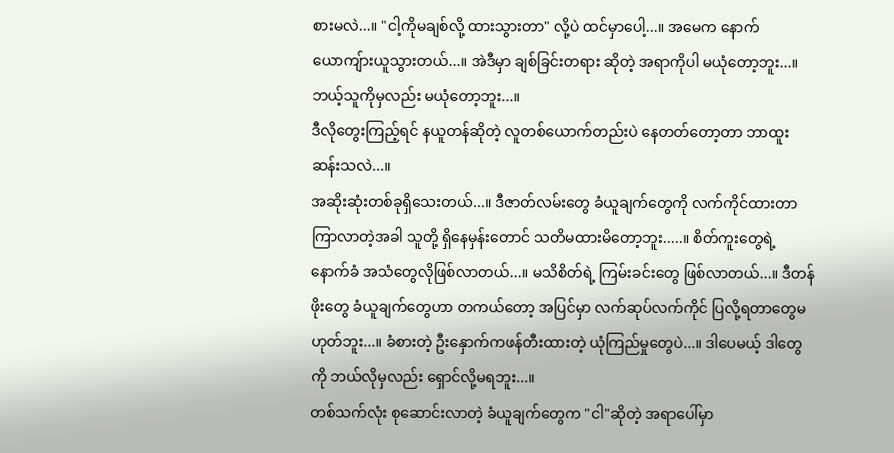စားမလဲ...။ "ငါ့ကိုမချစ်လို့ ထားသွားတာ" လို့ပဲ ထင်မှာပေါ့...။ အမေက နောက်ယောကျ်ားယူသွားတယ်...။ အဲဒီမှာ ချစ်ခြင်းတရား ဆိုတဲ့ အရာကိုပါ မယုံတော့ဘူး...။ ဘယ့်သူကိုမှလည်း မယုံတော့ဘူး...။
ဒီလိုတွေးကြည့်ရင် နယူတန်ဆိုတဲ့ လူတစ်ယောက်တည်းပဲ နေတတ်တော့တာ ဘာထူးဆန်းသလဲ...။
အဆိုးဆုံးတစ်ခုရှိသေးတယ်...။ ဒီဇာတ်လမ်းတွေ ခံယူချက်တွေကို လက်ကိုင်ထားတာ ကြာလာတဲ့အခါ သူတို့ ရှိနေမှန်းတောင် သတိမထားမိတော့ဘူး.....။ စိတ်ကူးတွေရဲ့ နောက်ခံ အသံတွေလိုဖြစ်လာတယ်...။ မသိစိတ်ရဲ့ ကြမ်းခင်းတွေ ဖြစ်လာတယ်...။ ဒီတန်ဖိုးတွေ ခံယူချက်တွေဟာ တကယ်တော့ အပြင်မှာ လက်ဆုပ်လက်ကိုင် ပြလို့ရတာတွေမဟုတ်ဘူး...။ ခံစားတဲ့ ဦးနှောက်ကဖန်တီးထားတဲ့ ယုံကြည်မှုတွေပဲ...။ ဒါပေမယ့် ဒါတွေကို ဘယ်လိုမှလည်း ရှောင်လို့မရဘူး...။
တစ်သက်လုံး စုဆောင်းလာတဲ့ ခံယူချက်တွေက "ငါ"ဆိုတဲ့ အရာပေါ်မှာ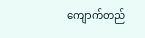ကျောက်တည်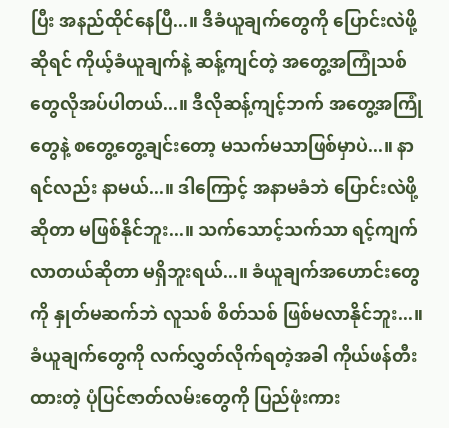ပြီး အနည်ထိုင်နေပြီ...။ ဒီခံယူချက်တွေကို ပြောင်းလဲဖို့ ဆိုရင် ကိုယ့်ခံယူချက်နဲ့ ဆန့်ကျင်တဲ့ အတွေ့အကြုံသစ်တွေလိုအပ်ပါတယ်...။ ဒီလိုဆန့်ကျင့်ဘက် အတွေ့အကြုံတွေနဲ့ စတွေ့တွေ့ချင်းတော့ မသက်မသာဖြစ်မှာပဲ...။ နာရင်လည်း နာမယ်...။ ဒါကြောင့် အနာမခံဘဲ ပြောင်းလဲဖို့ဆိုတာ မဖြစ်နိုင်ဘူး...။ သက်သောင့်သက်သာ ရင့်ကျက်လာတယ်ဆိုတာ မရှိဘူးရယ်...။ ခံယူချက်အဟောင်းတွေကို နှုတ်မဆက်ဘဲ လူသစ် စိတ်သစ် ဖြစ်မလာနိုင်ဘူး...။
ခံယူချက်တွေကို လက်လွှတ်လိုက်ရတဲ့အခါ ကိုယ်ဖန်တီးထားတဲ့ ပုံပြင်ဇာတ်လမ်းတွေကို ပြည်ဖုံးကား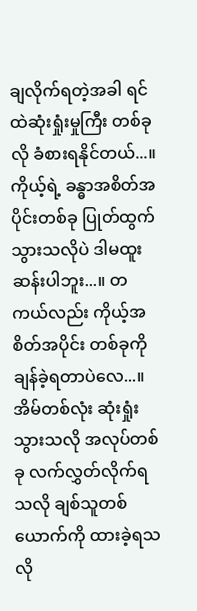ချလိုက်ရတဲ့အခါ ရင်ထဲဆုံးရှုံးမှုကြီး တစ်ခုလို ခံစားရနိုင်တယ်...။ ကိုယ့်ရဲ့ ခန္ဓာအစိတ်အပိုင်းတစ်ခု ပြုတ်ထွက်သွားသလိုပဲ ဒါမထူးဆန်းပါဘူး...။ တကယ်လည်း ကိုယ့်အစိတ်အပိုင်း တစ်ခုကို ချန်ခဲ့ရတာပဲလေ...။ အိမ်တစ်လုံး ဆုံးရှုံးသွားသလို အလုပ်တစ်ခု လက်လွှတ်လိုက်ရသလို ချစ်သူတစ်ယောက်ကို ထားခဲ့ရသလို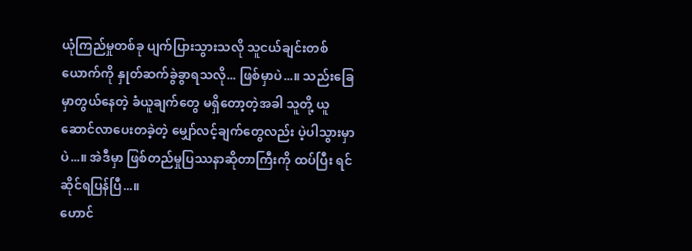ယုံကြည်မှုတစ်ခု ပျက်ပြားသွားသလို သူငယ်ချင်းတစ်ယောက်ကို နှုတ်ဆက်ခွဲခွာရသလို... ဖြစ်မှာပဲ...။ သည်းခြေမှာတွယ်နေတဲ့ ခံယူချက်တွေ မရှိတော့တဲ့အခါ သူတို့ ယူဆောင်လာပေးတခဲ့တဲ့ မျှော်လင့်ချက်တွေလည်း ပဲ့ပါသွားမှာပဲ...။ အဲဒီမှာ ဖြစ်တည်မှုပြဿနာဆိုတာကြီးကို ထပ်ပြီး ရင်ဆိုင်ရပြန်ပြီ...။
ဟောင်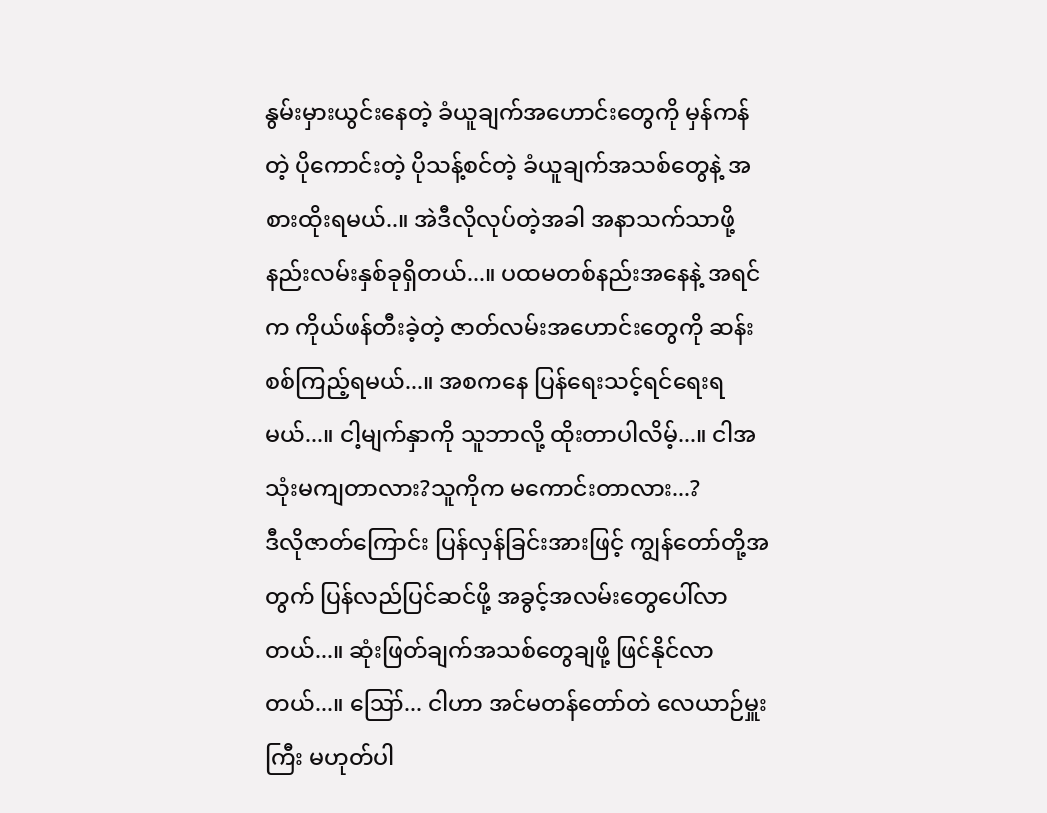နွမ်းမှားယွင်းနေတဲ့ ခံယူချက်အဟောင်းတွေကို မှန်ကန်တဲ့ ပိုကောင်းတဲ့ ပိုသန့်စင်တဲ့ ခံယူချက်အသစ်တွေနဲ့ အစားထိုးရမယ်..။ အဲဒီလိုလုပ်တဲ့အခါ အနာသက်သာဖို့ နည်းလမ်းနှစ်ခုရှိတယ်...။ ပထမတစ်နည်းအနေနဲ့ အရင်က ကိုယ်ဖန်တီးခဲ့တဲ့ ဇာတ်လမ်းအဟောင်းတွေကို ဆန်းစစ်ကြည့်ရမယ်...။ အစကနေ ပြန်ရေးသင့်ရင်ရေးရမယ်...။ ငါ့မျက်နှာကို သူဘာလို့ ထိုးတာပါလိမ့်...။ ငါအသုံးမကျတာလား?သူကိုက မကောင်းတာလား...?
ဒီလိုဇာတ်ကြောင်း ပြန်လှန်ခြင်းအားဖြင့် ကျွန်တော်တို့အတွက် ပြန်လည်ပြင်ဆင်ဖို့ အခွင့်အလမ်းတွေပေါ်လာတယ်...။ ဆုံးဖြတ်ချက်အသစ်တွေချဖို့ ဖြင်နိုင်လာတယ်...။ ဪ... ငါဟာ အင်မတန်တော်တဲ လေယာဉ်မှူးကြီး မဟုတ်ပါ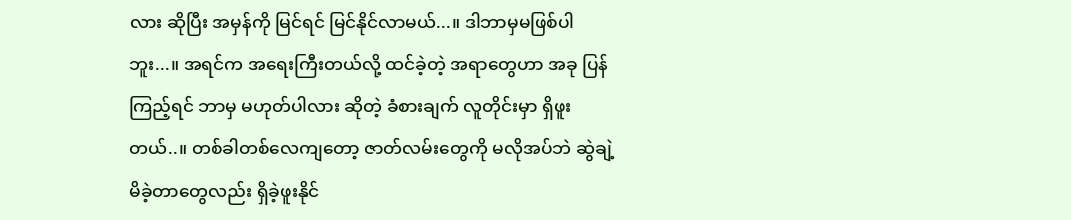လား ဆိုပြီး အမှန်ကို မြင်ရင် မြင်နိုင်လာမယ်...။ ဒါဘာမှမဖြစ်ပါဘူး...။ အရင်က အရေးကြီးတယ်လို့ ထင်ခဲ့တဲ့ အရာတွေဟာ အခု ပြန်ကြည့်ရင် ဘာမှ မဟုတ်ပါလား ဆိုတဲ့ ခံစားချက် လူတိုင်းမှာ ရှိဖူးတယ်..။ တစ်ခါတစ်လေကျတော့ ဇာတ်လမ်းတွေကို မလိုအပ်ဘဲ ဆွဲချဲ့မိခဲ့တာတွေလည်း ရှိခဲ့ဖူးနိုင်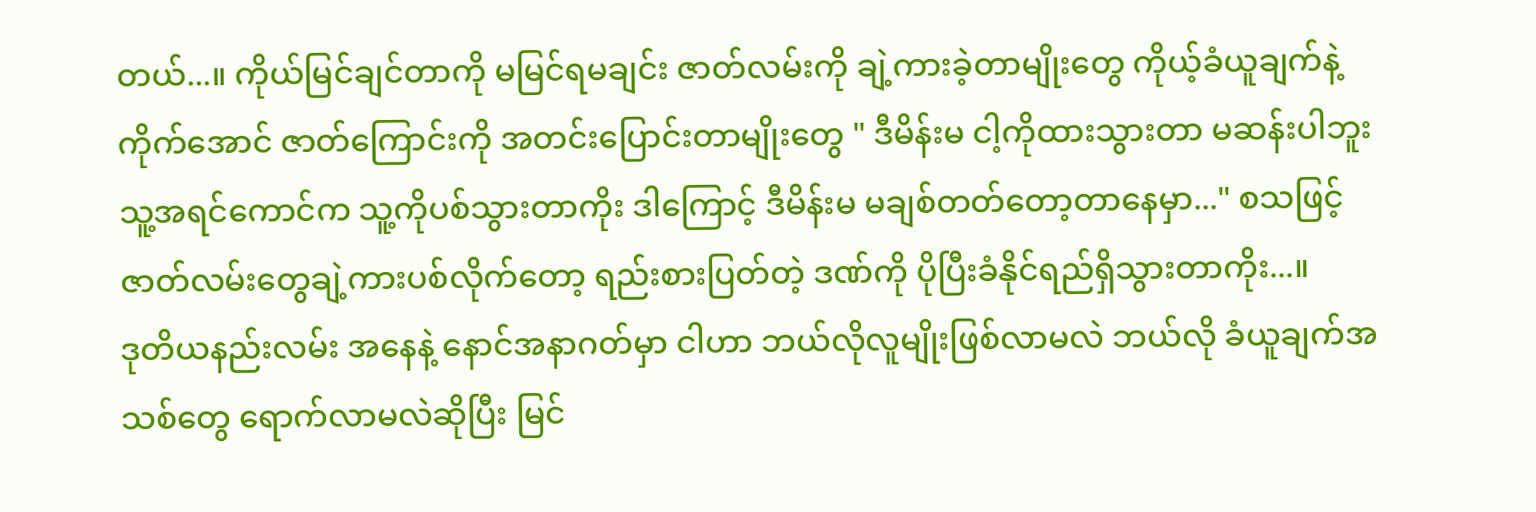တယ်...။ ကိုယ်မြင်ချင်တာကို မမြင်ရမချင်း ဇာတ်လမ်းကို ချဲ့ကားခဲ့တာမျိုးတွေ ကိုယ့်ခံယူချက်နဲ့ကိုက်အောင် ဇာတ်ကြောင်းကို အတင်းပြောင်းတာမျိုးတွေ " ဒီမိန်းမ ငါ့ကိုထားသွားတာ မဆန်းပါဘူး သူ့အရင်ကောင်က သူ့ကိုပစ်သွားတာကိုး ဒါကြောင့် ဒီမိန်းမ မချစ်တတ်တော့တာနေမှာ..." စသဖြင့် ဇာတ်လမ်းတွေချဲ့ကားပစ်လိုက်တော့ ရည်းစားပြတ်တဲ့ ဒဏ်ကို ပိုပြီးခံနိုင်ရည်ရှိသွားတာကိုး...။
ဒုတိယနည်းလမ်း အနေနဲ့ နောင်အနာဂတ်မှာ ငါဟာ ဘယ်လိုလူမျိုးဖြစ်လာမလဲ ဘယ်လို ခံယူချက်အသစ်တွေ ရောက်လာမလဲဆိုပြီး မြင်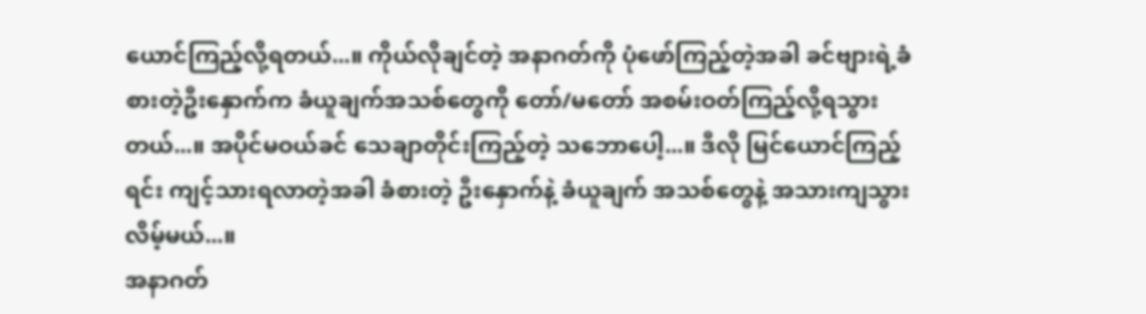ယောင်ကြည့်လို့ရတယ်...။ ကိုယ်လိုချင်တဲ့ အနာဂတ်ကို ပုံဖော်ကြည့်တဲ့အခါ ခင်ဗျားရဲ့ခံစားတဲ့ဦးနှောက်က ခံယူချက်အသစ်တွေကို တော်/မတော် အစမ်းဝတ်ကြည့်လို့ရသွားတယ်...။ အပိုင်မဝယ်ခင် သေချာတိုင်းကြည့်တဲ့ သဘောပေါ့...။ ဒီလို မြင်ယောင်ကြည့်ရင်း ကျင့်သားရလာတဲ့အခါ ခံစားတဲ့ ဦးနှောက်နဲ့ ခံယူချက် အသစ်တွေနဲ့ အသားကျသွားလိမ့်မယ်...။
အနာဂတ်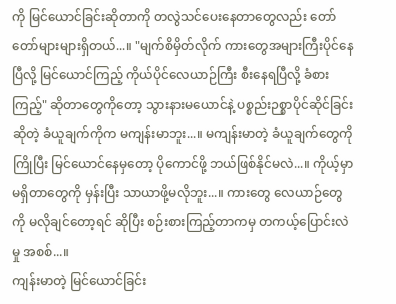ကို မြင်ယောင်ခြင်းဆိုတာကို တလွဲသင်ပေးနေတာတွေလည်း တော်တော်များများရှိတယ်...။ "မျက်စိမှိတ်လိုက် ကားတွေအများကြီးပိုင်နေပြီလို့ မြင်ယောင်ကြည့် ကိုယ်ပိုင်လေယာဉ်ကြီး စီးနေရပြီလို့ ခံစားကြည့်" ဆိုတာတွေကိုတော့ သွားနားမယောင်နဲ့ ပစ္စည်းဉစ္စာပိုင်ဆိုင်ခြင်းဆိုတဲ့ ခံယူချက်ကိုက မကျန်းမာဘူး...။ မကျန်းမာတဲ့ ခံယူချက်တွေကို ကြိုပြီး မြင်ယောင်နေမှတော့ ပိုကောင်ဖို့ ဘယ်ဖြစ်နိုင်မလဲ...။ ကိုယ့်မှာ မရှိတာတွေကို မှန်းပြီး သာယာဖို့မလိုဘူး...။ ကားတွေ လေယာဉ်တွေကို မလိုချင်တော့ရင် ဆိုပြီး စဉ်းစားကြည့်တာကမှ တကယ့်ပြောင်းလဲမှု အစစ်...။
ကျန်းမာတဲ့ မြင်ယောင်ခြင်း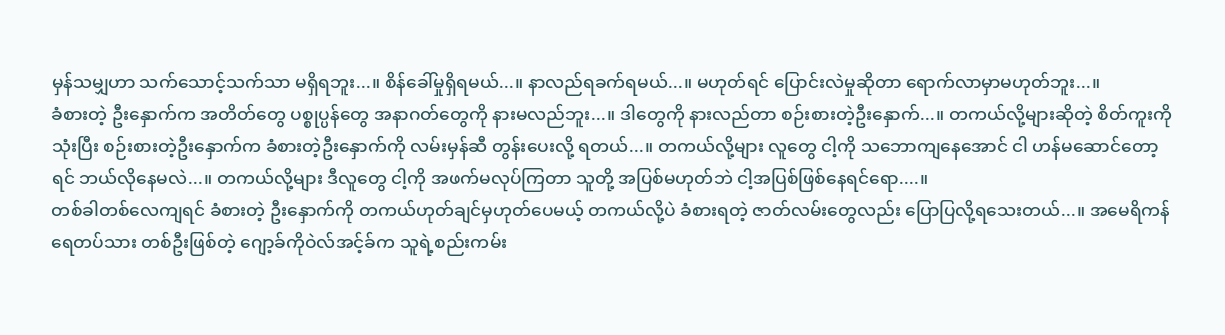မှန်သမျှဟာ သက်သောင့်သက်သာ မရှိရဘူး...။ စိန်ခေါ်မှုရှိရမယ်...။ နာလည်ရခက်ရမယ်...။ မဟုတ်ရင် ပြောင်းလဲမှုဆိုတာ ရောက်လာမှာမဟုတ်ဘူး...။
ခံစားတဲ့ ဦးနှောက်က အတိတ်တွေ ပစ္စုပ္ပန်တွေ အနာဂတ်တွေကို နားမလည်ဘူး...။ ဒါတွေကို နားလည်တာ စဉ်းစားတဲ့ဦးနှောက်...။ တကယ်လို့များဆိုတဲ့ စိတ်ကူးကို သုံးပြီး စဉ်းစားတဲ့ဦးနှောက်က ခံစားတဲ့ဦးနှောက်ကို လမ်းမှန်ဆီ တွန်းပေးလို့ ရတယ်...။ တကယ်လို့များ လူတွေ ငါ့ကို သဘောကျနေအောင် ငါ ဟန်မဆောင်တော့ရင် ဘယ်လိုနေမလဲ...။ တကယ်လို့များ ဒီလူတွေ ငါ့ကို အဖက်မလုပ်ကြတာ သူတို့ အပြစ်မဟုတ်ဘဲ ငါ့အပြစ်ဖြစ်နေရင်ရော....။
တစ်ခါတစ်လေကျရင် ခံစားတဲ့ ဦးနှောက်ကို တကယ်ဟုတ်ချင်မှဟုတ်ပေမယ့် တကယ်လို့ပဲ ခံစားရတဲ့ ဇာတ်လမ်းတွေလည်း ပြောပြလို့ရသေးတယ်...။ အမေရိကန်ရေတပ်သား တစ်ဦးဖြစ်တဲ့ ဂျော့ခ်ကိုဝဲလ်အင့်ခ်က သူရဲ့စည်းကမ်း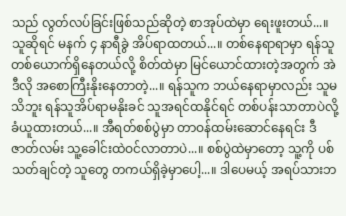သည် လွတ်လပ်ခြင်းဖြစ်သည်ဆိုတဲ့ စာအုပ်ထဲမှာ ရေးဖူးတယ်...။ သူဆိုရင် မနက် ၄ နာရီခွဲ အိပ်ရာထတယ်...။ တစ်နေရာရာမှာ ရန်သူတစ်ယောက်ရှိနေတယ်လို့ စိတ်ထဲမှာ မြင်ယောင်ထားတဲ့အတွက် အဲဒီလို အစောကြီးနိုးနေတာတဲ့...။ ရန်သူက ဘယ်နေရာမှာလည်း သူမသိဘူး ရန်သူအိပ်ရာမနိုးခင် သူအရင်ထနိုင်ရင် တစ်ပန်းသာတာပဲလို့ ခံယူထားတယ်...။ အီရတ်စစ်ပွဲမှာ တာဝန်ထမ်းဆောင်နေရင်း ဒီဇာတ်လမ်း သူ့ခေါင်းထဲဝင်လာတာပဲ...။ စစ်ပွဲထဲမှာတော့ သူ့ကို ပစ်သတ်ချင်တဲ့ သူတွေ တကယ်ရှိခဲ့မှာပေါ့...။ ဒါပေမယ့် အရပ်သားဘ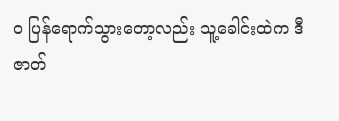ဝ ပြန်ရောက်သွားတော့လည်း သူ့ခေါင်းထဲက ဒီဇာတ်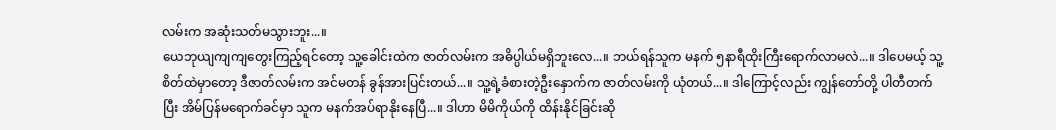လမ်းက အဆုံးသတ်မသွားဘူး...။
ယေဘုယျကျကျတွေးကြည့်ရင်တော့ သူ့ခေါင်းထဲက ဇာတ်လမ်းက အဓိပ္ပါယ်မရှိဘူးလေ...။ ဘယ်ရန်သူက မနက် ၅နာရီထိုးကြီးရောက်လာမလဲ...။ ဒါပေမယ့် သူ့စိတ်ထဲမှာတော့ ဒီဇာတ်လမ်းက အင်မတန် ခွန်အားပြင်းတယ်...။ သူ့ရဲ့ခံစားတဲ့ဦးနှောက်က ဇာတ်လမ်းကို ယုံတယ်...။ ဒါကြောင့်လည်း ကျွန်တော်တို့ ပါတီတက်ပြီး အိမ်ပြန်မရောက်ခင်မှာ သူက မနက်အပ်ရာနိုးနေပြီ...။ ဒါဟာ မိမိကိုယ်ကို ထိန်းနိုင်ခြင်းဆို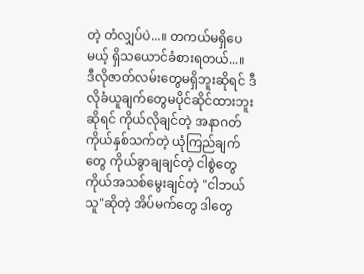တဲ့ တံလျှပ်ပဲ...။ တကယ်မရှိပေမယ့် ရှိသယောင်ခံစားရတယ်...။
ဒီလိုဇာတ်လမ်းတွေမရှိဘူးဆိုရင် ဒီလိုခံယူချက်တွေမပိုင်ဆိုင်ထားဘူးဆိုရင် ကိုယ်လိုချင်တဲ့ အနာဂတ် ကိုယ်နှစ်သက်တဲ့ ယုံကြည်ချက်တွေ ကိုယ်ခွာချချင်တဲ့ ငါစွဲတွေ ကိုယ်အသစ်မွေးချင်တဲ့ "ငါဘယ်သူ"ဆိုတဲ့ အိပ်မက်တွေ ဒါတွေ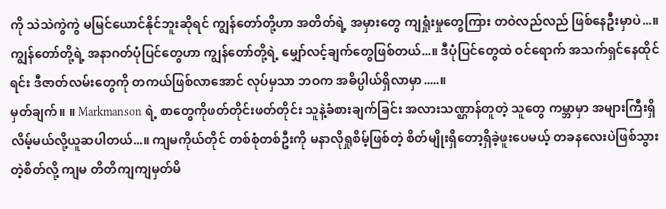ကို သဲသဲကွဲကွဲ မမြင်ယောင်နိုင်ဘူးဆိုရင် ကျွန်တော်တို့ဟာ အတိတ်ရဲ့ အမှားတွေ ကျရှုံးမှုတွေကြား တဝဲလည်လည် ဖြစ်နေဦးမှာပဲ...။ ကျွန်တော်တို့ရဲ့ အနာဂတ်ပုံပြင်တွေဟာ ကျွန်တော်တို့ရဲ့ မျှော်လင့်ချက်တွေဖြစ်တယ်...။ ဒီပုံပြင်တွေထဲ ဝင်ရောက် အသက်ရှင်နေထိုင်ရင်း ဒီဇာတ်လမ်းတွေကို တကယ်ဖြစ်လာအောင် လုပ်မှသာ ဘဝက အဓိပ္ပါယ်ရှိလာမှာ.....။
မှတ်ချက်။ ။ Markmanson ရဲ့ စာတွေကိုဖတ်တိုင်းဖတ်တိုင်း သူနဲ့ခံစားချက်ခြင်း အလားသဏ္ဌာန်တူတဲ့ သူတွေ ကမ္ဘာမှာ အများကြီးရှိလိမ့်မယ်လို့ယူဆပါတယ်...။ ကျမကိုယ်တိုင် တစ်စုံတစ်ဦးကို မနာလိုရှုစိမ့်ဖြစ်တဲ့ စိတ်မျိုးရှိတော့ရှိခဲ့ဖူးပေမယ့် တခနလေးပဲဖြစ်သွားတဲ့စိတ်လို့ ကျမ တိတိကျကျမှတ်မိ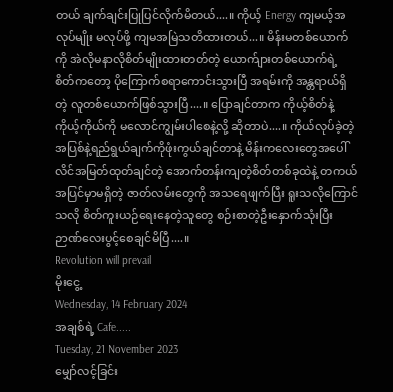တယ် ချက်ချင်းပြုပြင်လိုက်မိတယ်....။ ကိုယ့် Energy ကျမယ့်အလုပ်မျိုး မလုပ်ဖို့ ကျမအမြဲသတိထားတယ်...။ မိန်းမတစ်ယောက်ကို အဲလိုမနာလိုစိတ်မျိုးထားတတ်တဲ့ ယောက်ျားတစ်ယောက်ရဲ့ စိတ်ကတော့ ပိုကြောက်စရာကောင်းသွားပြီ အရမ်းကို အန္တရာယ်ရှိတဲ့ လူတစ်ယောက်ဖြစ်သွားပြီ....။ ပြောချင်တာက ကိုယ့်စိတ်နဲ့ ကိုယ့်ကိုယ်ကို မလောင်ကျွမ်းပါစေနဲ့လို့ ဆိုတာပဲ....။ ကိုယ်လုပ်ခဲ့တဲ့အပြစ်နဲ့ရည်ရွယ်ချက်ကိုဖုံးကွယ်ချင်တာနဲ့ မိန်းကလေးတွေအပေါ် လိင်အမြတ်ထုတ်ချင်တဲ့ အောက်တန်းကျတဲ့စိတ်တစ်ခုထဲနဲ့ တကယ်အပြင်မှာမရှိတဲ့ ဇာတ်လမ်းတွေကို အသရေဖျက်ပြီး ရူးသလိုကြောင်သလို စိတ်ကူးယဉ်ရေးနေတဲ့သူတွေ စဉ်းစာတဲ့ဦးနှောက်သုံးပြီး ဉာဏ်လေးပွင့်စေချင်မိပြီ....။
Revolution will prevail
မိုးငွေ့
Wednesday, 14 February 2024
အချစ်ရဲ့ Cafe.....
Tuesday, 21 November 2023
မျှော်လင့်ခြင်း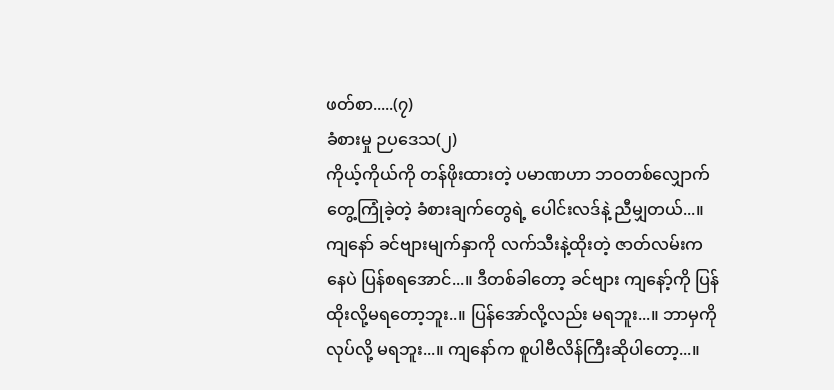ဖတ်စာ.....(၇)
ခံစားမှု ဉပဒေသ(၂)
ကိုယ့်ကိုယ်ကို တန်ဖိုးထားတဲ့ ပမာဏဟာ ဘဝတစ်လျှောက်တွေ့ကြုံခဲ့တဲ့ ခံစားချက်တွေရဲ့ ပေါင်းလဒ်နဲ့ ညီမျှတယ်...။
ကျနော် ခင်ဗျားမျက်နှာကို လက်သီးနဲ့ထိုးတဲ့ ဇာတ်လမ်းကနေပဲ ပြန်စရအောင်...။ ဒီတစ်ခါတော့ ခင်ဗျား ကျနော့်ကို ပြန်ထိုးလို့မရတော့ဘူး..။ ပြန်အော်လို့လည်း မရဘူး...။ ဘာမှကိုလုပ်လို့ မရဘူး...။ ကျနော်က စူပါဗီလိန်ကြီးဆိုပါတော့...။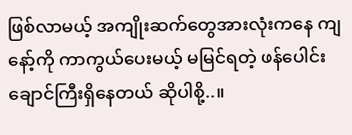ဖြစ်လာမယ့် အကျိုးဆက်တွေအားလုံးကနေ ကျနော့်ကို ကာကွယ်ပေးမယ့် မမြင်ရတဲ့ ဖန်ပေါင်းချောင်ကြီးရှိနေတယ် ဆိုပါစို့..။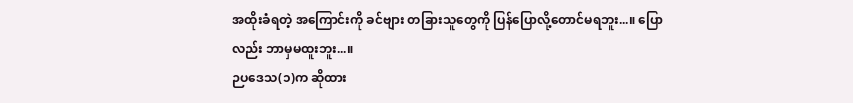အထိုးခံရတဲ့ အကြောင်းကို ခင်ဗျား တခြားသူတွေကို ပြန်ပြောလို့တောင်မရဘူး...။ ပြောလည်း ဘာမှမထူးဘူး...။
ဉပဒေသ(၁)က ဆိုထား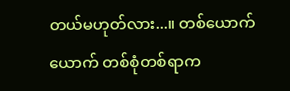တယ်မဟုတ်လား...။ တစ်ယောက်ယောက် တစ်စုံတစ်ရာက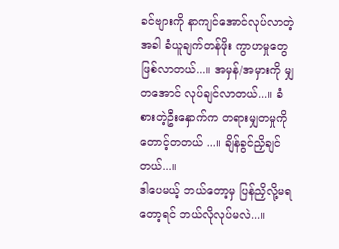ခင်ဗျားကို နာကျင်အောင်လုပ်လာတဲ့အခါ ခံယူချက်တန်ဖိုး ကွာဟမှုတွေဖြစ်လာတယ်...။ အမှန်/အမှားကို မျှတအောင် လုပ်ချင်လာတယ်...။ ခံစားတဲ့ဦးနှောက်က တရားမျှတမှုကို တောင့်တတယ် ...။ ချိန်ခွင်ညှိချင်တယ်...။
ဒါပေမယ့် ဘယ်တော့မှ ပြန်ညှိလို့မရတော့ရင် ဘယ်လိုလုပ်မလဲ...။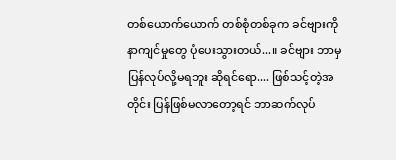တစ်ယောက်ယောက် တစ်စုံတစ်ခုက ခင်ဗျားကို နာကျင်မှုတွေ ပုံပေးသွားတယ်...။ ခင်ဗျား ဘာမှပြန်လုပ်လို့မရဘူး ဆိုရင်ရော.... ဖြစ်သင့်တဲ့အတိုင်း ပြန်ဖြစ်မလာတော့ရင် ဘာဆက်လုပ်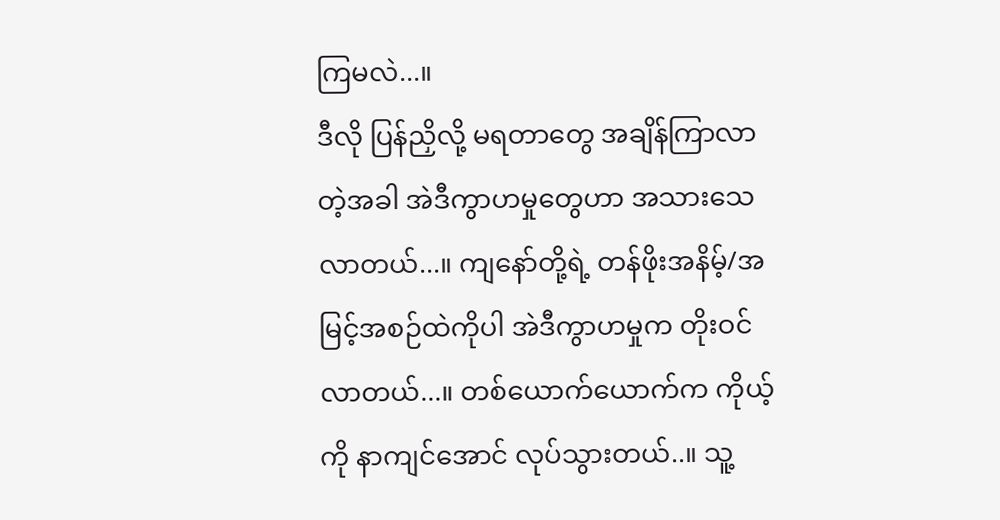ကြမလဲ...။
ဒီလို ပြန်ညှိလို့ မရတာတွေ အချိန်ကြာလာတဲ့အခါ အဲဒီကွာဟမှုတွေဟာ အသားသေလာတယ်...။ ကျနော်တို့ရဲ့ တန်ဖိုးအနိမ့်/အမြင့်အစဉ်ထဲကိုပါ အဲဒီကွာဟမှုက တိုးဝင်လာတယ်...။ တစ်ယောက်ယောက်က ကိုယ့်ကို နာကျင်အောင် လုပ်သွားတယ်..။ သူ့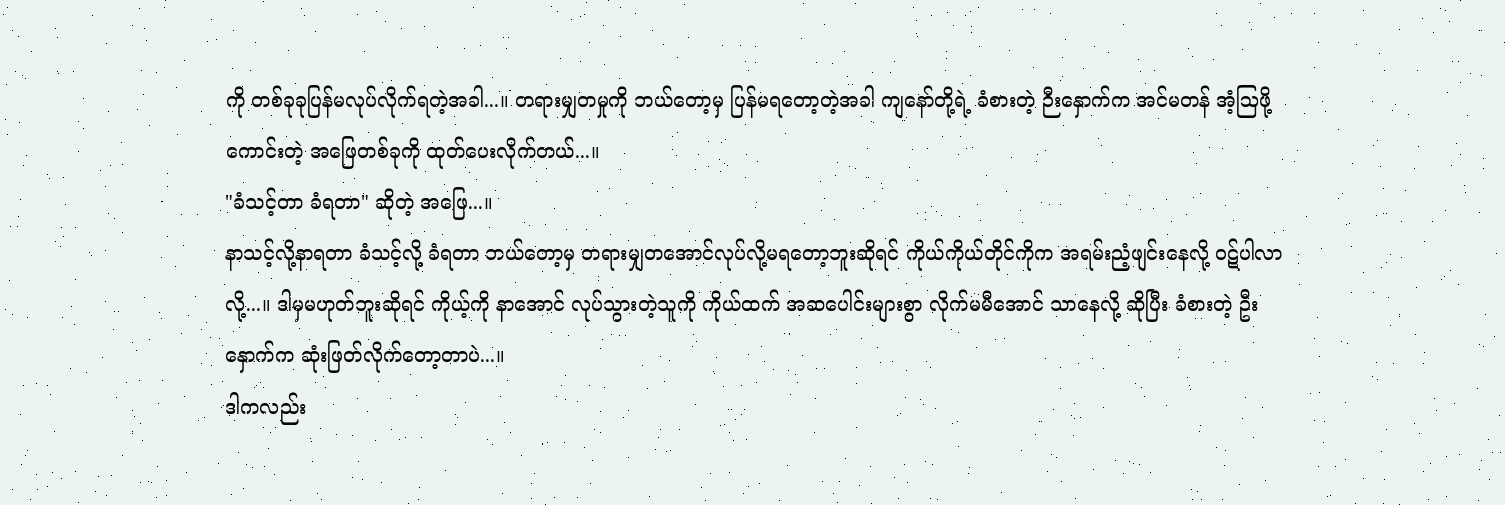ကို တစ်ခုခုပြန်မလုပ်လိုက်ရတဲ့အခါ...။ တရားမျှတမှုကို ဘယ်တော့မှ ပြန်မရတော့တဲ့အခါ ကျနော်တို့ရဲ့ ခံစားတဲ့ ဉီးနှောက်က အင်မတန် အံ့ဩဖို့ကောင်းတဲ့ အဖြေတစ်ခုကို ထုတ်ပေးလိုက်တယ်...။
"ခံသင့်တာ ခံရတာ" ဆိုတဲ့ အဖြေ...။
နာသင့်လို့နာရတာ ခံသင့်လို့ ခံရတာ ဘယ်တော့မှ တရားမျှတအောင်လုပ်လို့မရတော့ဘူးဆိုရင် ကိုယ်ကိုယ်တိုင်ကိုက အရမ်းညံ့ဖျင်းနေလို့ ဝဋ်ပါလာလို့...။ ဒါမှမဟုတ်ဘူးဆိုရင် ကိုယ့်ကို နာအောင် လုပ်သွားတဲ့သူကို ကိုယ်ထက် အဆပေါင်းများစွာ လိုက်မမီအောင် သာနေလို့ ဆိုပြီး ခံစားတဲ့ ဦးနှောက်က ဆုံးဖြတ်လိုက်တော့တာပဲ...။
ဒါကလည်း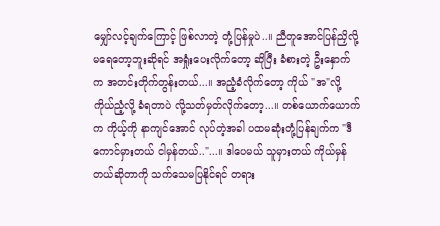မျှော်လင့်ချက်ကြောင့် ဖြစ်လာတဲ့ တုံ့ပြန်မှုပဲ..။ ညီတူအောင်ပြန်ညှိလို့ မရေတော့ဘူးဆိုရင် အရှုံးပေးလိုက်တော့ ဆိုပြီး ခံစားတဲ့ ဦးနှောက်က အတင်းတိုက်တွန်းတယ်...။ အညံ့ခံလိုက်တော့ ကိုယ် "အ"လို့ကိုယ်ညံ့လို့ ခံရတာပဲ လို့သတ်မှတ်လိုက်တော့...။ တစ်ယောက်ယောက်က ကိုယ့်ကို နာကျင်အောင် လုပ်တဲ့အခါ ပထမဆုံးတုံ့ပြန်ချက်က "ဒီကောင်မှားတယ် ငါမှန်တယ်.."...။ ဒါပေမယ် သူမှားတယ် ကိုယ်မှန်တယ်ဆိုတာကို သက်သေမပြနိုင်ရင် တရား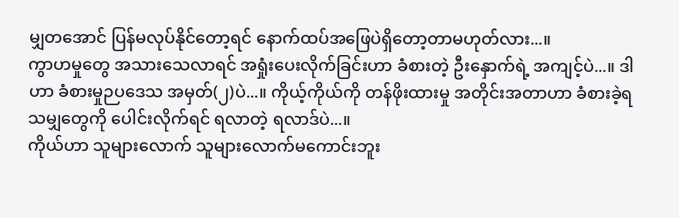မျှတအောင် ပြန်မလုပ်နိုင်တော့ရင် နောက်ထပ်အဖြေပဲရှိတော့တာမဟုတ်လား...။
ကွာဟမှုတွေ အသားသေလာရင် အရှုံးပေးလိုက်ခြင်းဟာ ခံစားတဲ့ ဦးနှောက်ရဲ့ အကျင့်ပဲ...။ ဒါဟာ ခံစားမှုဉပဒေသ အမှတ်(၂)ပဲ...။ ကိုယ့်ကိုယ်ကို တန်ဖိုးထားမှု အတိုင်းအတာဟာ ခံစားခဲ့ရသမျှတွေကို ပေါင်းလိုက်ရင် ရလာတဲ့ ရလာဒ်ပဲ...။
ကိုယ်ဟာ သူများလောက် သူများလောက်မကောင်းဘူး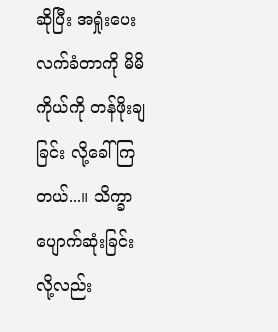ဆိုပြီး အရှုံးပေးလက်ခံတာကို မိမိကိုယ်ကို တန်ဖိုးချခြင်း လို့ခေါ်ကြတယ်...။ သိက္ခာပျောက်ဆုံးခြင်းလို့လည်း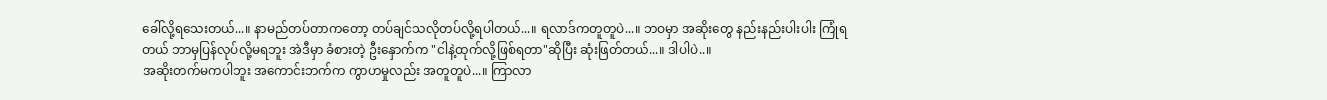ခေါ်လို့ရသေးတယ်...။ နာမည်တပ်တာကတော့ တပ်ချင်သလိုတပ်လို့ရပါတယ်...။ ရလာဒ်ကတူတူပဲ...။ ဘဝမှာ အဆိုးတွေ နည်းနည်းပါးပါး ကြုံရတယ် ဘာမှပြန်လုပ်လို့မရဘူး အဲဒီမှာ ခံစားတဲ့ ဦးနှောက်က "ငါနဲ့ထုက်လို့ဖြစ်ရတာ"ဆိုပြီး ဆုံးဖြတ်တယ်...။ ဒါပါပဲ..။
အဆိုးတက်မကပါဘူး အကောင်းဘက်က ကွာဟမှုလည်း အတူတူပဲ...။ ကြာလာ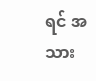ရင် အသား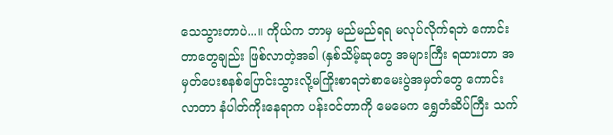သေသွားတာပဲ...။ ကိုယ်က ဘာမှ မည်မည်ရရ မလုပ်လိုက်ရဘဲ ကောင်းတာတွေချည်း ဖြစ်လာတဲ့အခါ (နှစ်သိမ့်ဆုတွေ အများကြီး ရထားတာ အမှတ်ပေးစနစ်ပြောင်းသွားလို့မကြိုးစာရဘဲစာမေးပွဲအမှတ်တွေ ကောင်းလာတာ နံပါတ်ကိုးနေရာက ပန်းဝင်တာကို မေမေက ရွှေတံဆိပ်ကြီး သက်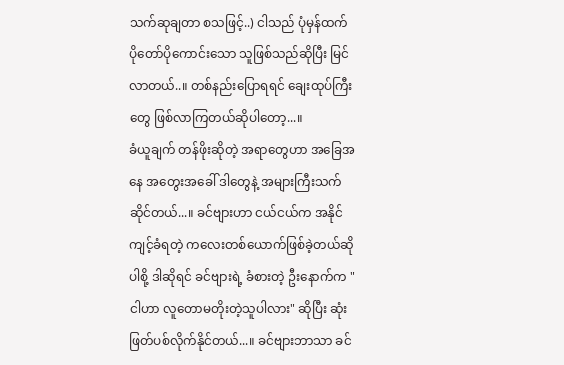သက်ဆုချတာ စသဖြင့်..) ငါသည် ပုံမှန်ထက် ပိုတော်ပိုကောင်းသော သူဖြစ်သည်ဆိုပြီး မြင်လာတယ်..။ တစ်နည်းပြောရရင် ချေးထုပ်ကြီးတွေ ဖြစ်လာကြတယ်ဆိုပါတော့...။
ခံယူချက် တန်ဖိုးဆိုတဲ့ အရာတွေဟာ အခြေအနေ အတွေးအခေါ် ဒါတွေနဲ့ အများကြီးသက်ဆိုင်တယ်...။ ခင်ဗျားဟာ ငယ်ငယ်က အနိုင်ကျင့်ခံရတဲ့ ကလေးတစ်ယောက်ဖြစ်ခဲ့တယ်ဆိုပါစို့ ဒါဆိုရင် ခင်ဗျားရဲ့ ခံစားတဲ့ ဦးနောက်က "ငါဟာ လူတောမတိုးတဲ့သူပါလား" ဆိုပြီး ဆုံးဖြတ်ပစ်လိုက်နိုင်တယ်...။ ခင်ဗျားဘာသာ ခင်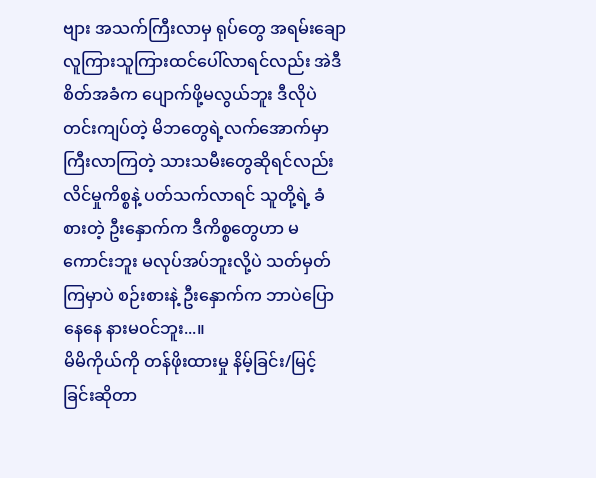ဗျား အသက်ကြီးလာမှ ရုပ်တွေ အရမ်းချော လူကြားသူကြားထင်ပေါ်လာရင်လည်း အဲဒီစိတ်အခံက ပျောက်ဖို့မလွယ်ဘူး ဒီလိုပဲ တင်းကျပ်တဲ့ မိဘတွေရဲ့လက်အောက်မှာ ကြီးလာကြတဲ့ သားသမီးတွေဆိုရင်လည်း လိင်မှုကိစ္စနဲ့ ပတ်သက်လာရင် သူတို့ရဲ့ ခံစားတဲ့ ဦးနှောက်က ဒီကိစ္စတွေဟာ မကောင်းဘူး မလုပ်အပ်ဘူးလို့ပဲ သတ်မှတ်ကြမှာပဲ စဉ်းစားနဲ့ ဦးနှောက်က ဘာပဲပြောနေနေ နားမဝင်ဘူး...။
မိမိကိုယ်ကို တန်ဖိုးထားမှု နိမ့်ခြင်း/မြင့်ခြင်းဆိုတာ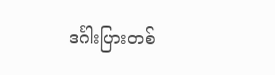ဒင်္ဂါးပြားတစ်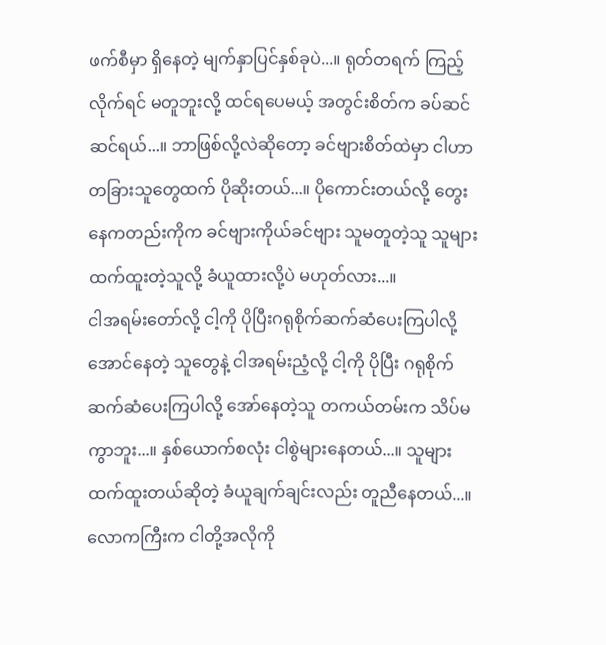ဖက်စီမှာ ရှိနေတဲ့ မျက်နှာပြင်နှစ်ခုပဲ...။ ရုတ်တရက် ကြည့်လိုက်ရင် မတူဘူးလို့ ထင်ရပေမယ့် အတွင်းစိတ်က ခပ်ဆင်ဆင်ရယ်...။ ဘာဖြစ်လို့လဲဆိုတော့ ခင်ဗျားစိတ်ထဲမှာ ငါဟာ တခြားသူတွေထက် ပိုဆိုးတယ်...။ ပိုကောင်းတယ်လို့ တွေးနေကတည်းကိုက ခင်ဗျားကိုယ်ခင်ဗျား သူမတူတဲ့သူ သူများထက်ထူးတဲ့သူလို့ ခံယူထားလို့ပဲ မဟုတ်လား...။
ငါအရမ်းတော်လို့ ငါ့ကို ပိုပြီးဂရုစိုက်ဆက်ဆံပေးကြပါလို့ အောင်နေတဲ့ သူတွေနဲ့ ငါအရမ်းညံ့လို့ ငါ့ကို ပိုပြီး ဂရုစိုက်ဆက်ဆံပေးကြပါလို့ အော်နေတဲ့သူ တကယ်တမ်းက သိပ်မကွာဘူး...။ နှစ်ယောက်စလုံး ငါစွဲများနေတယ်...။ သူများထက်ထူးတယ်ဆိုတဲ့ ခံယူချက်ချင်းလည်း တူညီနေတယ်...။ လောကကြီးက ငါတို့အလိုကို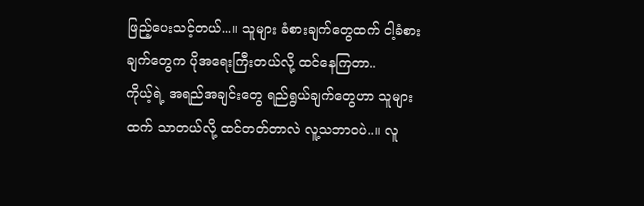ဖြည့်ပေးသင့်တယ်...။ သူများ ခံစားချက်တွေထက် ငါ့ခံစားချက်တွေက ပိုအရေးကြီးတယ်လို့ ထင်နေကြတာ..
ကိုယ့်ရဲ့ အရည်အချင်းတွေ ရည်ရွယ်ချက်တွေဟာ သူများထက် သာတယ်လို့ ထင်တတ်တာလဲ လူ့သဘာဝပဲ..။ လူ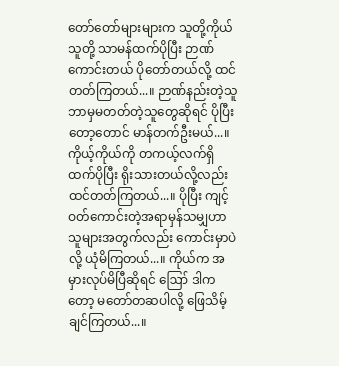တော်တော်များများက သူတို့ကိုယ်သူတို့ သာမန်ထက်ပိုပြီး ဉာဏ်ကောင်းတယ် ပိုတော်တယ်လို့ ထင်တတ်ကြတယ်...။ ဉာဏ်နည်းတဲ့သူ ဘာမှမတတ်တဲ့သူတွေဆိုရင် ပိုပြီးတော့တောင် မာန်တက်ဦးမယ်...။ ကိုယ့်ကိုယ်ကို တကယ့်လက်ရှိထက်ပိုပြီး ရိုးသားတယ်လို့လည်း ထင်တတ်ကြတယ်...။ ပိုပြီး ကျင့်ဝတ်ကောင်းတဲ့အရာမှန်သမျှဟာ သူများအတွက်လည်း ကောင်းမှာပဲလို့ ယုံမိကြတယ်...။ ကိုယ်က အမှားလုပ်မိပြီဆိုရင် ဪ ဒါကတော့ မတော်တဆပါလို့ ဖြေသိမ့်ချင်ကြတယ်...။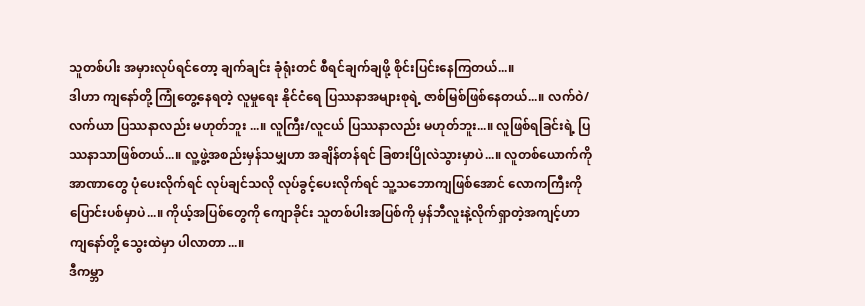သူတစ်ပါး အမှားလုပ်ရင်တော့ ချက်ချင်း ခုံရုံးတင် စီရင်ချက်ချဖို့ စိုင်းပြင်းနေကြတယ်...။
ဒါဟာ ကျနော်တို့ ကြုံတွေ့နေရတဲ့ လူမှုရေး နိုင်ငံရေ ပြဿနာအများစုရဲ့ ဇာစ်မြစ်ဖြစ်နေတယ်...။ လက်ဝဲ/လက်ယာ ပြဿနာလည်း မဟုတ်ဘူး ...။ လူကြီး/လူငယ် ပြဿနာလည်း မဟုတ်ဘူး...။ လူဖြစ်ရခြင်းရဲ့ ပြဿနာသာဖြစ်တယ်...။ လူ့ဖွဲ့အစည်းမှန်သမျှဟာ အချိန်တန်ရင် ခြစားပြိုလဲသွားမှာပဲ...။ လူတစ်ယောက်ကို အာဏာတွေ ပုံပေးလိုက်ရင် လုပ်ချင်သလို လုပ်ခွင့်ပေးလိုက်ရင် သူ့သဘောကျဖြစ်အောင် လောကကြီးကို ပြောင်းပစ်မှာပဲ...။ ကိုယ့်အပြစ်တွေကို ကျောခိုင်း သူတစ်ပါးအပြစ်ကို မှန်ဘီလူးနဲ့လိုက်ရှာတဲ့အကျင့်ဟာ ကျနော်တို့ သွေးထဲမှာ ပါလာတာ...။
ဒီကမ္ဘာ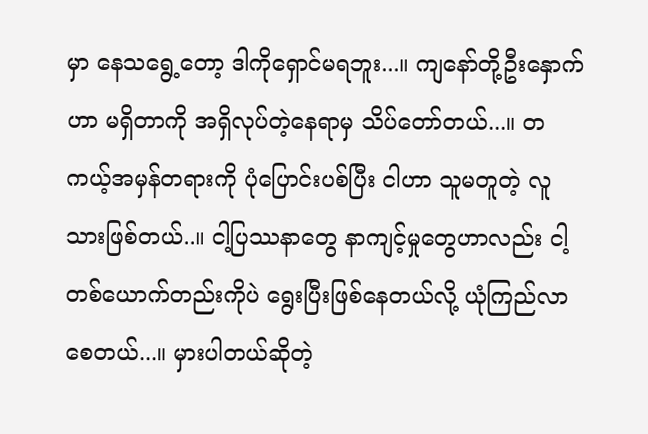မှာ နေသရွေ့တော့ ဒါကိုရှောင်မရဘူး...။ ကျနော်တို့ဦးနှောက်ဟာ မရှိတာကို အရှိလုပ်တဲ့နေရာမှ သိပ်တော်တယ်...။ တကယ့်အမှန်တရားကို ပုံပြောင်းပစ်ပြီး ငါဟာ သူမတူတဲ့ လူသားဖြစ်တယ်..။ ငါ့ပြဿနာတွေ နာကျင့်မှုတွေဟာလည်း ငါ့တစ်ယောက်တည်းကိုပဲ ရွေးပြီးဖြစ်နေတယ်လို့ ယုံကြည်လာစေတယ်...။ မှားပါတယ်ဆိုတဲ့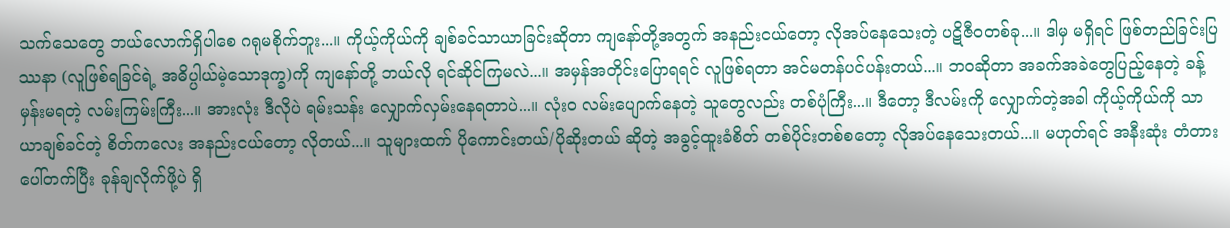သက်သေတွေ ဘယ်လောက်ရှိပါစေ ဂရုမစိုက်ဘူး...။ ကိုယ့်ကိုယ်ကို ချစ်ခင်သာယာခြင်းဆိုတာ ကျနော်တို့အတွက် အနည်းငယ်တော့ လိုအပ်နေသေးတဲ့ ပဋိဇီဝတစ်ခု...။ ဒါမှ မရှိရင် ဖြစ်တည်ခြင်းပြဿနာ (လူဖြစ်ရခြင်ရဲ့ အဓိပ္ပါယ်မဲ့သောဒုက္ခ)ကို ကျနော်တို့ ဘယ်လို ရင်ဆိုင်ကြမလဲ...။ အမှန်အတိုင်းပြောရရင် လူဖြစ်ရတာ အင်မတန်ပင်ပန်းတယ်...။ ဘဝဆိုတာ အခက်အခဲတွေပြည့်နေတဲ့ ခန့်မှန်းမရတဲ့ လမ်းကြမ်းကြီး...။ အားလုံး ဒီလိုပဲ ရမ်းသန်း လျှောက်လှမ်းနေရတာပဲ...။ လုံးဝ လမ်းပျောက်နေတဲ့ သူတွေလည်း တစ်ပုံကြီး...။ ဒီတော့ ဒီလမ်းကို လျှောက်တဲ့အခါ ကိုယ့်ကိုယ်ကို သာယာချစ်ခင်တဲ့ စိတ်ကလေး အနည်းငယ်တော့ လိုတယ်...။ သူများထက် ပိုကောင်းတယ်/ပိုဆိုးတယ် ဆိုတဲ့ အခွင့်ထူးခံစိတ် တစ်ပိုင်းတစ်စတော့ လိုအပ်နေသေးတယ်...။ မဟုတ်ရင် အနီးဆုံး တံတားပေါ်တက်ပြီး ခုန်ချလိုက်ဖို့ပဲ ရှိ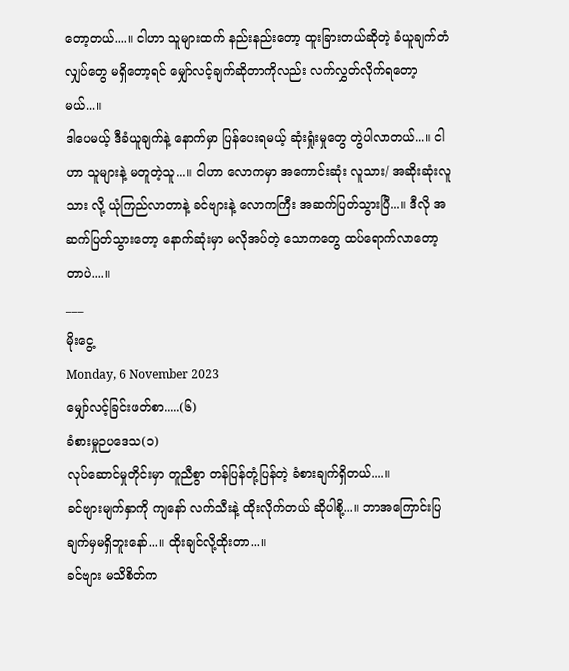တော့တယ်....။ ငါဟာ သူများထက် နည်းနည်းတော့ ထူးခြားတယ်ဆိုတဲ့ ခံယူချက်တံလျှပ်တွေ မရှိတော့ရင် မျှော်လင့်ချက်ဆိုတာကိုလည်း လက်လွှတ်လိုက်ရတော့မယ်...။
ဒါပေမယ့် ဒီခံယူချက်နဲ့ နောက်မှာ ပြန်ပေးရမယ့် ဆုံးရှုံးမှုတွေ တွဲပါလာတယ်...။ ငါဟာ သူများနဲ့ မတူတဲ့သူ...။ ငါဟာ လောကမှာ အကောင်းဆုံး လူသား/ အဆိုးဆုံးလူသား လို့ ယုံကြည်လာတာနဲ့ ခင်ဗျားနဲ့ လောကကြီး အဆက်ပြတ်သွားပြီ...။ ဒီလို အဆက်ပြတ်သွားတော့ နောက်ဆုံးမှာ မလိုအပ်တဲ့ သောကတွေ ထပ်ရောက်လာတော့တာပဲ....။
___
မိုးငွေ့
Monday, 6 November 2023
မျှော်လင့်ခြင်းဖတ်စာ.....(၆)
ခံစားမှုဉပဒေသ(၁)
လုပ်ဆောင်မှုတိုင်းမှာ တူညီစွာ တန်ပြန်တုံ့ပြန်တဲ့ ခံစားချက်ရှိတယ်....။
ခင်ဗျားမျက်နှာကို ကျနော် လက်သီးနဲ့ ထိုးလိုက်တယ် ဆိုပါစို့...။ ဘာအကြောင်းပြချက်မှမရှိဘူးနော်...။ ထိုးချင်လို့ထိုးတာ...။
ခင်ဗျား မသိစိတ်က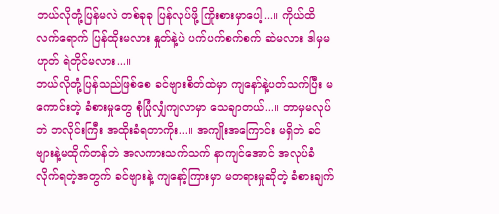ဘယ်လိုတုံ့ပြန်မလဲ တစ်ခုခု ပြန်လုပ်ဖို့ ကြိုးစားမှာပေါ့...။ ကိုယ်ထိလက်ရောက် ပြန်ထိုးမလား နှုတ်နဲ့ပဲ ပက်ပက်စက်စက် ဆဲမလား ဒါမှမဟုတ် ရဲတိုင်မလား...။
ဘယ်လိုတုံ့ပြန်သည်ဖြစ်စေ ခင်ဗျားစိတ်ထဲမှာ ကျနော်နဲ့ပတ်သက်ပြီး မကောင်းတဲ့ ခံစားမှုတွေ စုံပြုံလျှံကျလာမှာ သေချာတယ်...။ ဘာမှမလုပ်ဘဲ ဘလိုင်းကြီး အထိုးခံရတာကိုး...။ အကျိုးအကြောင်း မရှိဘဲ ခင်ဗျားနဲ့မထိုက်တန်ဘဲ အလကားသက်သက် နာကျင်အောင် အလုပ်ခံလိုက်ရတဲ့အတွက် ခင်ဗျားနဲ့ ကျနော့်ကြားမှာ မတရားမှုဆိုတဲ့ ခံစားချက်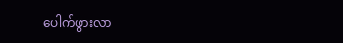ပေါက်ဖွားလာ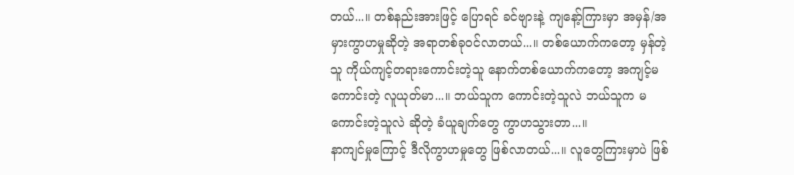တယ်...။ တစ်နည်းအားဖြင့် ပြောရင် ခင်ဗျားနဲ့ ကျနော့်ကြားမှာ အမှန်/အမှားကွာဟမှုဆိုတဲ့ အရာတစ်ခုဝင်လာတယ်...။ တစ်ယောက်ကတော့ မှန်တဲ့သူ ကိုယ်ကျင့်တရားကောင်းတဲ့သူ နောက်တစ်ယောက်ကတော့ အကျင့်မကောင်းတဲ့ လူယုတ်မာ...။ ဘယ်သူက ကောင်းတဲ့သူလဲ ဘယ်သူက မကောင်းတဲ့သူလဲ ဆိုတဲ့ ခံယူချက်တွေ ကွာဟသွားတာ...။
နာကျင်မှုကြောင့် ဒီလိုကွာဟမှုတွေ ဖြစ်လာတယ်...။ လူတွေကြားမှာပဲ ဖြစ်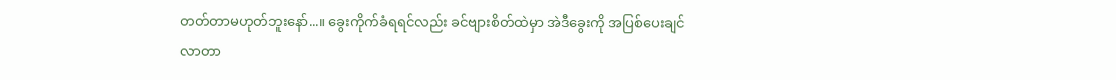တတ်တာမဟုတ်ဘူးနော်...။ ခွေးကိုက်ခံရရင်လည်း ခင်ဗျားစိတ်ထဲမှာ အဲဒီခွေးကို အပြစ်ပေးချင်လာတာ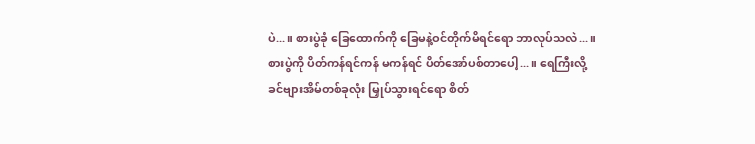ပဲ...။ စားပွဲခုံ ခြေထောက်ကို ခြေမနဲ့ဝင်တိုက်မိရင်ရော ဘာလုပ်သလဲ...။ စားပွဲကို ပိတ်ကန်ရင်ကန် မကန်ရင် ပိတ်အော်ပစ်တာပေါ့...။ ရေကြီးလို့ ခင်ဗျားအိမ်တစ်ခုလုံး မြှုပ်သွားရင်ရော စိတ်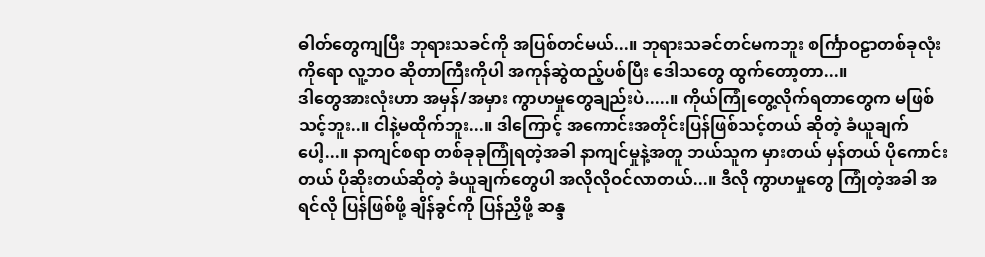ဓါတ်တွေကျပြီး ဘုရားသခင်ကို အပြစ်တင်မယ်...။ ဘုရားသခင်တင်မကဘူး စင်္ကြာဝဠာတစ်ခုလုံးကိုရော လူ့ဘဝ ဆိုတာကြီးကိုပါ အကုန်ဆွဲထည့်ပစ်ပြီး ဒေါသတွေ ထွက်တော့တာ...။
ဒါတွေအားလုံးဟာ အမှန်/အမှား ကွာဟမှုတွေချည်းပဲ.....။ ကိုယ်ကြုံတွေ့လိုက်ရတာတွေက မဖြစ်သင့်ဘူး..။ ငါနဲ့မထိုက်ဘူး...။ ဒါကြောင့် အကောင်းအတိုင်းပြန်ဖြစ်သင့်တယ် ဆိုတဲ့ ခံယူချက်ပေါ့...။ နာကျင်စရာ တစ်ခုခုကြုံရတဲ့အခါ နာကျင်မှုနဲ့အတူ ဘယ်သူက မှားတယ် မှန်တယ် ပိုကောင်းတယ် ပိုဆိုးတယ်ဆိုတဲ့ ခံယူချက်တွေပါ အလိုလိုဝင်လာတယ်...။ ဒီလို ကွာဟမှုတွေ ကြုံတဲ့အခါ အရင်လို ပြန်ဖြစ်ဖို့ ချိန်ခွင်ကို ပြန်ညှိဖို့ ဆန္ဒ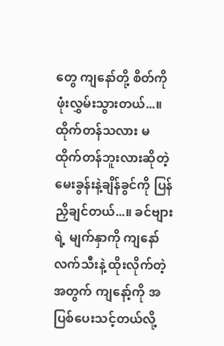တွေ ကျနော်တို့ စိတ်ကို ဖုံးလွှမ်းသွားတယ်...။ ထိုက်တန်သလား မထိုက်တန်ဘူးလားဆိုတဲ့ မေးခွန်းနဲ့ချိန်ခွင်ကို ပြန်ညှိချင်တယ်...။ ခင်ဗျားရဲ့ မျက်နှာကို ကျနော် လက်သီးနဲ့ ထိုးလိုက်တဲ့အတွက် ကျနော့်ကို အပြစ်ပေးသင့်တယ်လို့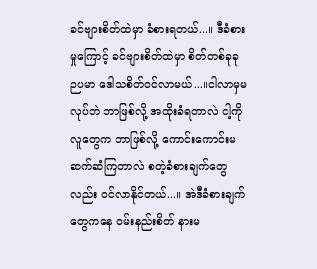ခင်ဗျားစိတ်ထဲမှာ ခံစားရတယ်...။ ဒီခံစားမှုကြောင့် ခင်ဗျားစိတ်ထဲမှာ စိတ်တစ်ခုခု ဉပမာ ဒေါသစိတ်ဝင်လာမယ်...။ငါလာမှမလုပ်ဘဲ ဘာဖြစ်လို့ အထိုးခံရတာလဲ ငါ့ကို လူတွေက ဘာဖြစ်လို့ ကောင်းကောင်းမဆက်ဆံကြတာလဲ စတဲ့ခံစားချက်တွေလည်း ဝင်လာနိုင်တယ်...။ အဲဒီခံစားချက်တွေကနေ ဝမ်းနည်းစိတ် နားမ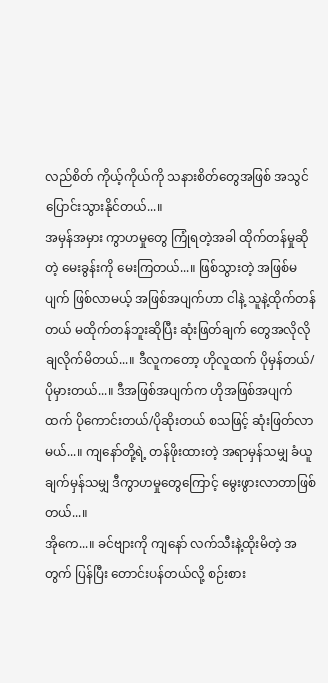လည်စိတ် ကိုယ့်ကိုယ်ကို သနားစိတ်တွေအဖြစ် အသွင်ပြောင်းသွားနိုင်တယ်...။
အမှန်အမှား ကွာဟမှုတွေ ကြုံရတဲ့အခါ ထိုက်တန်မှုဆိုတဲ့ မေးခွန်းကို မေးကြတယ်...။ ဖြစ်သွားတဲ့ အဖြစ်မပျက် ဖြစ်လာမယ့် အဖြစ်အပျက်ဟာ ငါနဲ့ သူနဲ့ထိုက်တန်တယ် မထိုက်တန်ဘူးဆိုပြီး ဆုံးဖြတ်ချက် တွေအလိုလိုချလိုက်မိတယ်...။ ဒီလူကတော့ ဟိုလူထက် ပိုမှန်တယ်/ ပိုမှားတယ်...။ ဒီအဖြစ်အပျက်က ဟိုအဖြစ်အပျက်ထက် ပိုကောင်းတယ်/ပိုဆိုးတယ် စသဖြင့် ဆုံးဖြတ်လာမယ်...။ ကျနော်တို့ရဲ့ တန်ဖိုးထားတဲ့ အရာမှန်သမျှ ခံယူချက်မှန်သမျှ ဒီကွာဟမှုတွေကြောင့် မွေးဖွားလာတာဖြစ်တယ်...။
အိုကေ...။ ခင်ဗျားကို ကျနော် လက်သီးနဲ့ထိုးမိတဲ့ အတွက် ပြန်ပြီး တောင်းပန်တယ်လို့ စဉ်းစား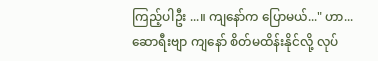ကြည့်ပါဦး ...။ ကျနော်က ပြောမယ်..." ဟာ...ဆောရီးဗျာ ကျနော် စိတ်မထိန်းနိုင်လို့ လုပ်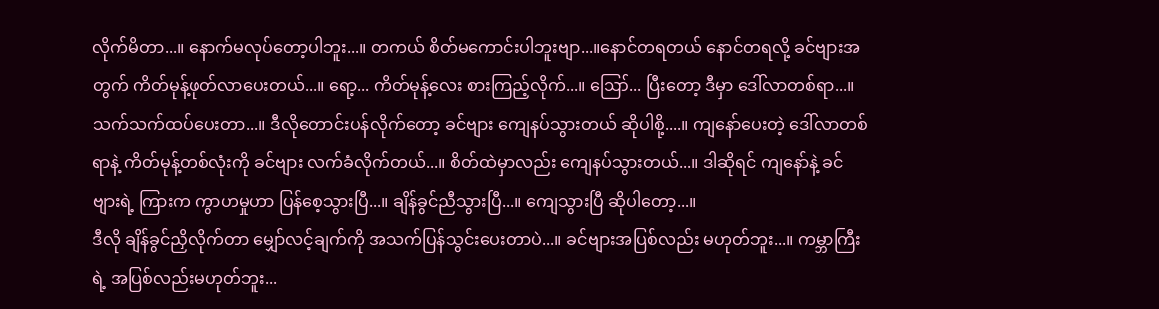လိုက်မိတာ...။ နောက်မလုပ်တော့ပါဘူး...။ တကယ် စိတ်မကောင်းပါဘူးဗျာ...။နောင်တရတယ် နောင်တရလို့ ခင်ဗျားအတွက် ကိတ်မုန့်ဖုတ်လာပေးတယ်...။ ရော့... ကိတ်မုန့်လေး စားကြည့်လိုက်...။ ဪ... ပြီးတော့ ဒီမှာ ဒေါ်လာတစ်ရာ...။ သက်သက်ထပ်ပေးတာ...။ ဒီလိုတောင်းပန်လိုက်တော့ ခင်ဗျား ကျေနပ်သွားတယ် ဆိုပါစို့....။ ကျနော်ပေးတဲ့ ဒေါ်လာတစ်ရာနဲ့ ကိတ်မုန့်တစ်လုံးကို ခင်ဗျား လက်ခံလိုက်တယ်...။ စိတ်ထဲမှာလည်း ကျေနပ်သွားတယ်...။ ဒါဆိုရင် ကျနော်နဲ့ ခင်ဗျားရဲ့ ကြားက ကွာဟမှုဟာ ပြန်စေ့သွားပြီ...။ ချိန်ခွင်ညီသွားပြီ...။ ကျေသွားပြီ ဆိုပါတော့...။
ဒီလို ချိန်ခွင်ညှိလိုက်တာ မျှော်လင့်ချက်ကို အသက်ပြန်သွင်းပေးတာပဲ...။ ခင်ဗျားအပြစ်လည်း မဟုတ်ဘူး...။ ကမ္ဘာကြီးရဲ့ အပြစ်လည်းမဟုတ်ဘူး...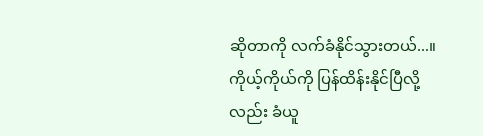ဆိုတာကို လက်ခံနိုင်သွားတယ်...။ ကိုယ့်ကိုယ်ကို ပြန်ထိန်းနိုင်ပြီလို့လည်း ခံယူ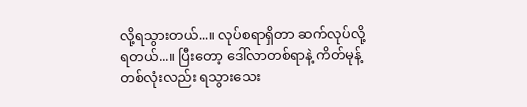လို့ရသွားတယ်...။ လုပ်စရာရှိတာ ဆက်လုပ်လို့ရတယ်...။ ပြီးတော့ ဒေါ်လာတစ်ရာနဲ့ ကိတ်မုန့်တစ်လုံးလည်း ရသွားသေး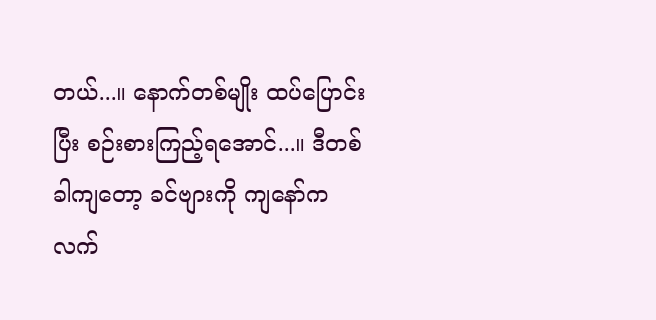တယ်...။ နောက်တစ်မျိုး ထပ်ပြောင်းပြီး စဉ်းစားကြည့်ရအောင်...။ ဒီတစ်ခါကျတော့ ခင်ဗျားကို ကျနော်က လက်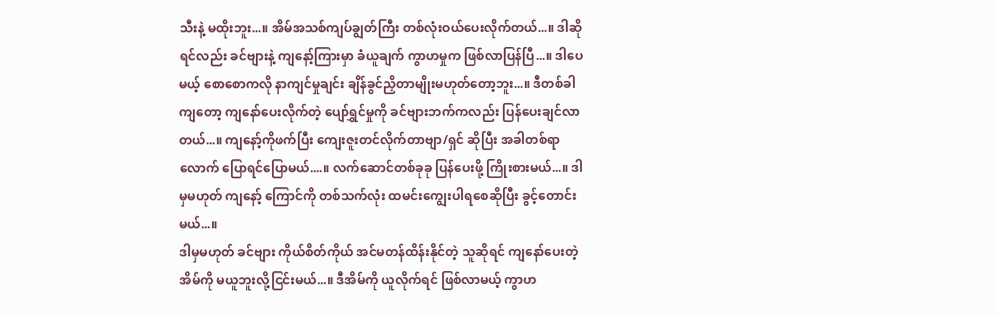သီးနဲ့ မထိုးဘူး...။ အိမ်အသစ်ကျပ်ချွတ်ကြီး တစ်လုံးဝယ်ပေးလိုက်တယ်...။ ဒါဆိုရင်လည်း ခင်ဗျားနဲ့ ကျနော့်ကြားမှာ ခံယူချက် ကွာဟမှုက ဖြစ်လာပြန်ပြီ...။ ဒါပေမယ့် စောစောကလို နာကျင်မှုချင်း ချိန်ခွင်ညှိတာမျိုးမဟုတ်တော့ဘူး...။ ဒီတစ်ခါကျတော့ ကျနော်ပေးလိုက်တဲ့ ပျော်ရွှင်မှုကို ခင်ဗျားဘက်ကလည်း ပြန်ပေးချင်လာတယ်...။ ကျနော့်ကိုဖက်ပြီး ကျေးဇူးတင်လိုက်တာဗျာ/ရှင် ဆိုပြီး အခါတစ်ရာလောက် ပြောရင်ပြောမယ်....။ လက်ဆောင်တစ်ခုခု ပြန်ပေးဖို့ ကြိုးစားမယ်...။ ဒါမှမဟုတ် ကျနော့် ကြောင်ကို တစ်သက်လုံး ထမင်းကျွေးပါရစေဆိုပြီး ခွင့်တောင်းမယ်...။
ဒါမှမဟုတ် ခင်ဗျား ကိုယ်စိတ်ကိုယ် အင်မတန်ထိန်းနိုင်တဲ့ သူဆိုရင် ကျနော်ပေးတဲ့ အိမ်ကို မယူဘူးလို့ငြင်းမယ်...။ ဒီအိမ်ကို ယူလိုက်ရင် ဖြစ်လာမယ့် ကွာဟ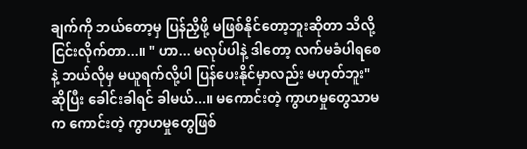ချက်ကို ဘယ်တော့မှ ပြန်ညှိဖို့ မဖြစ်နိုင်တော့ဘူးဆိုတာ သိလို့ ငြင်းလိုက်တာ...။ " ဟာ... မလုပ်ပါနဲ့ ဒါတော့ လက်မခံပါရစေနဲ့ ဘယ်လိုမှ မယူရက်လို့ပါ ပြန်ပေးနိုင်မှာလည်း မဟုတ်ဘူး" ဆိုပြီး ခေါင်းခါရင် ခါမယ်...။ မကောင်းတဲ့ ကွာဟမှုတွေသာမက ကောင်းတဲ့ ကွာဟမှုတွေဖြစ်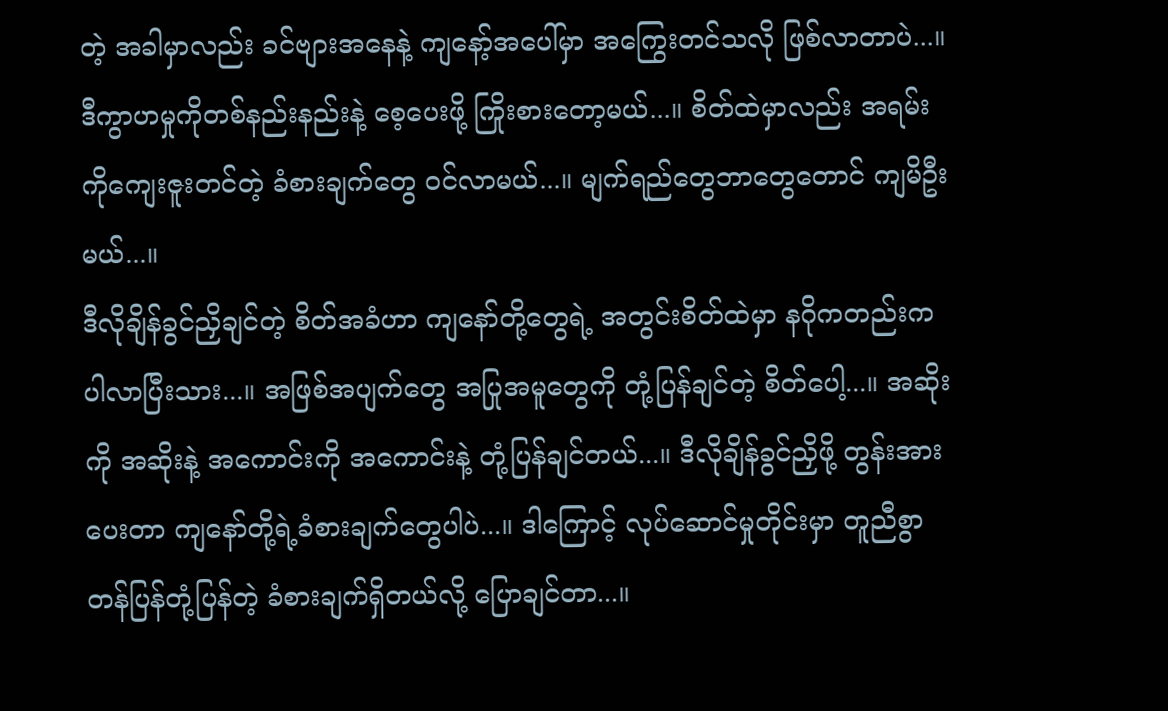တဲ့ အခါမှာလည်း ခင်ဗျားအနေနဲ့ ကျနော့်အပေါ်မှာ အကြွေးတင်သလို ဖြစ်လာတာပဲ...။ ဒီကွာဟမှုကိုတစ်နည်းနည်းနဲ့ စေ့ပေးဖို့ ကြိုးစားတော့မယ်...။ စိတ်ထဲမှာလည်း အရမ်းကိုကျေးဇူးတင်တဲ့ ခံစားချက်တွေ ဝင်လာမယ်...။ မျက်ရည်တွေဘာတွေတောင် ကျမိဦးမယ်...။
ဒီလိုချိန်ခွင်ညှိချင်တဲ့ စိတ်အခံဟာ ကျနော်တို့တွေရဲ့ အတွင်းစိတ်ထဲမှာ နဂိုကတည်းက ပါလာပြီးသား...။ အဖြစ်အပျက်တွေ အပြုအမူတွေကို တုံ့ပြန်ချင်တဲ့ စိတ်ပေါ့...။ အဆိုးကို အဆိုးနဲ့ အကောင်းကို အကောင်းနဲ့ တုံ့ပြန်ချင်တယ်...။ ဒီလိုချိန်ခွင်ညှိဖို့ တွန်းအားပေးတာ ကျနော်တို့ရဲ့ခံစားချက်တွေပါပဲ...။ ဒါကြောင့် လုပ်ဆောင်မှုတိုင်းမှာ တူညီစွာ တန်ပြန်တုံ့ပြန်တဲ့ ခံစားချက်ရှိတယ်လို့ ပြောချင်တာ...။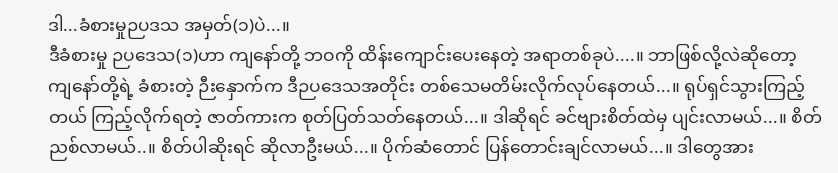ဒါ...ခံစားမှုဉပဒသ အမှတ်(၁)ပဲ...။
ဒီခံစားမှု ဉပဒေသ(၁)ဟာ ကျနော်တို့ ဘဝကို ထိန်းကျောင်းပေးနေတဲ့ အရာတစ်ခုပဲ....။ ဘာဖြစ်လို့လဲဆိုတော့ ကျနော်တို့ရဲ့ ခံစားတဲ့ ဉီးနှောက်က ဒီဉပဒေသအတိုင်း တစ်သေမတိမ်းလိုက်လုပ်နေတယ်...။ ရုပ်ရှင်သွားကြည့်တယ် ကြည့်လိုက်ရတဲ့ ဇာတ်ကားက စုတ်ပြတ်သတ်နေတယ်...။ ဒါဆိုရင် ခင်ဗျားစိတ်ထဲမှ ပျင်းလာမယ်...။ စိတ်ညစ်လာမယ်..။ စိတ်ပါဆိုးရင် ဆိုလာဦးမယ်...။ ပိုက်ဆံတောင် ပြန်တောင်းချင်လာမယ်...။ ဒါတွေအား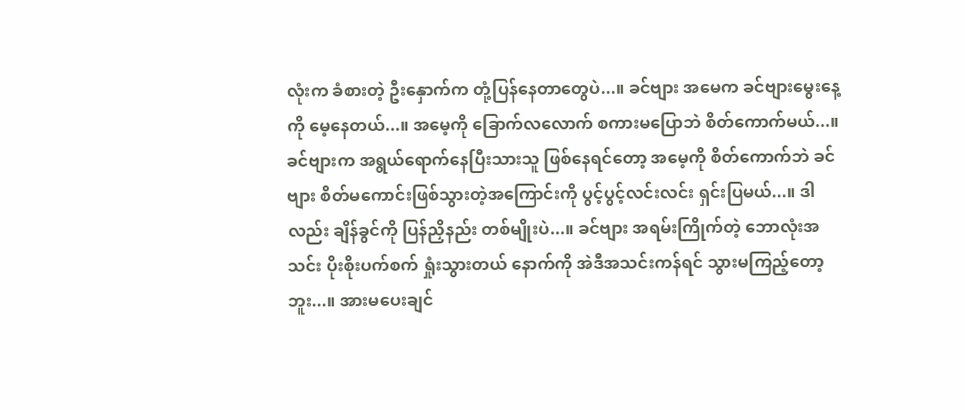လုံးက ခံစားတဲ့ ဦးနှောက်က တုံ့ပြန်နေတာတွေပဲ...။ ခင်ဗျား အမေက ခင်ဗျားမွေးနေ့ကို မေ့နေတယ်...။ အမေ့ကို ခြောက်လလောက် စကားမပြောဘဲ စိတ်ကောက်မယ်...။ ခင်ဗျားက အရွယ်ရောက်နေပြီးသားသူ ဖြစ်နေရင်တော့ အမေ့ကို စိတ်ကောက်ဘဲ ခင်ဗျား စိတ်မကောင်းဖြစ်သွားတဲ့အကြောင်းကို ပွင့်ပွင့်လင်းလင်း ရှင်းပြမယ်...။ ဒါလည်း ချိန်ခွင်ကို ပြန်ညှိနည်း တစ်မျိုးပဲ...။ ခင်ဗျား အရမ်းကြိုက်တဲ့ ဘောလုံးအသင်း ပိုးစိုးပက်စက် ရှုံးသွားတယ် နောက်ကို အဲဒီအသင်းကန်ရင် သွားမကြည့်တော့ဘူး...။ အားမပေးချင်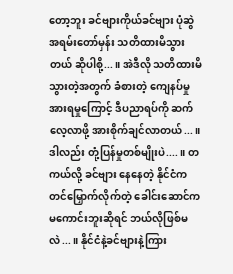တော့ဘူး ခင်ဗျားကိုယ်ခင်ဗျား ပုံဆွဲအရမ်းတော်မှန်း သတိထားမိသွားတယ် ဆိုပါစို့...။ အဲဒီလို သတိထားမိသွားတဲ့အတွက် ခံစားတဲ့ ကျေနပ်မှု အားရမှုကြောင့် ဒီပညာရပ်ကို ဆက်လေ့လာဖို့ အားစိုက်ချင်လာတယ်...။ ဒါလည်း တုံ့ပြန်မှုတစ်မျိုးပဲ....။ တကယ်လို့ ခင်ဗျား နေနေတဲ့ နိုင်ငံက တင်မြှောက်လိုက်တဲ့ ခေါင်းဆောင်က မကောင်းဘူးဆိုရင် ဘယ်လိုဖြစ်မလဲ...။ နိုင်ငံနဲ့ခင်ဗျားနဲ့ကြား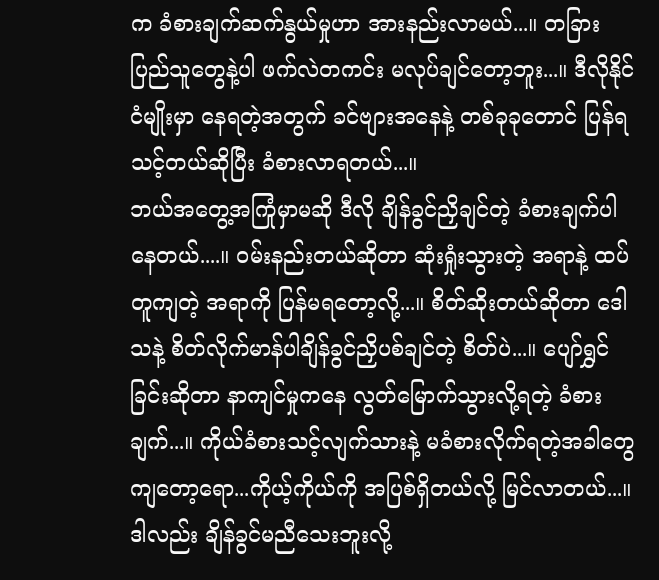က ခံစားချက်ဆက်နွယ်မှုဟာ အားနည်းလာမယ်...။ တခြားပြည်သူတွေနဲ့ပါ ဖက်လဲတကင်း မလုပ်ချင်တော့ဘူး...။ ဒီလိုနိုင်ငံမျိုးမှာ နေရတဲ့အတွက် ခင်ဗျားအနေနဲ့ တစ်ခုခုတောင် ပြန်ရသင့်တယ်ဆိုပြီး ခံစားလာရတယ်...။
ဘယ်အတွေ့အကြုံမှာမဆို ဒီလို ချိန်ခွင်ညှိချင်တဲ့ ခံစားချက်ပါနေတယ်....။ ဝမ်းနည်းတယ်ဆိုတာ ဆုံးရှုံးသွားတဲ့ အရာနဲ့ ထပ်တူကျတဲ့ အရာကို ပြန်မရတော့လို့...။ စိတ်ဆိုးတယ်ဆိုတာ ဒေါသနဲ့ စိတ်လိုက်မာန်ပါချိန်ခွင်ညှိပစ်ချင်တဲ့ စိတ်ပဲ...။ ပျော်ရွှင်ခြင်းဆိုတာ နာကျင်မှုကနေ လွတ်မြောက်သွားလို့ရတဲ့ ခံစားချက်...။ ကိုယ်ခံစားသင့်လျက်သားနဲ့ မခံစားလိုက်ရတဲ့အခါတွေ ကျတော့ရော...ကိုယ့်ကိုယ်ကို အပြစ်ရှိတယ်လို့ မြင်လာတယ်...။ ဒါလည်း ချိန်ခွင်မညီသေးဘူးလို့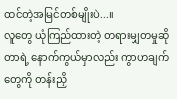ထင်တဲ့အမြင်တစ်မျိုးပဲ...။
လူတွေ ယုံကြည်ထားတဲ့ တရားမျှတမှုဆိုတာရဲ့ နောက်ကွယ်မှာလည်း ကွာဟချက်တွေကို တန်းညှိ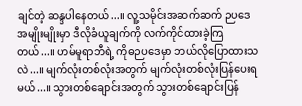ချင်တဲ့ ဆန္ဒပါနေတယ်...။ လူ့သမိုင်းအဆက်ဆက် ဉပဒေအမျိုးမျိုးမှာ ဒီလိုခံယူချက်ကို လက်ကိုင်ထားခဲ့ကြတယ်...။ ဟမ်မူရာဘီရဲ့ ကိုဓဉပဒေမှာ ဘယ်လိုပြောထားသလဲ...။ မျက်လုံးတစ်လုံးအတွက် မျက်လုံးတစ်လုံးပြန်ပေးရမယ်...။ သွားတစ်ချောင်းအတွက် သွားတစ်ချောင်းပြန်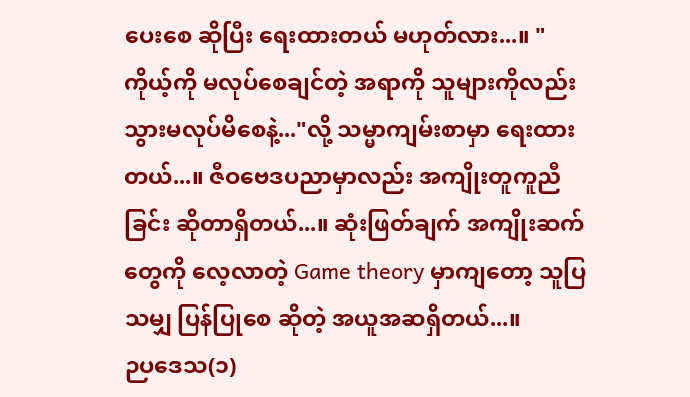ပေးစေ ဆိုပြီး ရေးထားတယ် မဟုတ်လား...။ "ကိုယ့်ကို မလုပ်စေချင်တဲ့ အရာကို သူများကိုလည်း သွားမလုပ်မိစေနဲ့..."လို့ သမ္မာကျမ်းစာမှာ ရေးထားတယ်...။ ဇီဝဗေဒပညာမှာလည်း အကျိုးတူကူညီခြင်း ဆိုတာရှိတယ်...။ ဆုံးဖြတ်ချက် အကျိုးဆက်တွေကို လေ့လာတဲ့ Game theory မှာကျတော့ သူပြသမျှ ပြန်ပြုစေ ဆိုတဲ့ အယူအဆရှိတယ်...။
ဉပဒေသ(၁)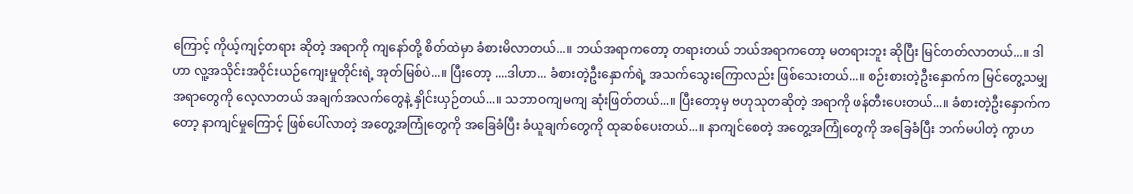ကြောင့် ကိုယ့်ကျင့်တရား ဆိုတဲ့ အရာကို ကျနော်တို့ စိတ်ထဲမှာ ခံစားမိလာတယ်...။ ဘယ်အရာကတော့ တရားတယ် ဘယ်အရာကတော့ မတရားဘူး ဆိုပြီး မြင်တတ်လာတယ်...။ ဒါဟာ လူ့အသိုင်းအဝိုင်းယဉ်ကျေးမှုတိုင်းရဲ့ အုတ်မြစ်ပဲ...။ ပြီးတော့ ....ဒါဟာ... ခံစားတဲ့ဦးနှောက်ရဲ့ အသက်သွေးကြောလည်း ဖြစ်သေးတယ်...။ စဉ်းစားတဲ့ဦးနှောက်က မြင်တွေ့သမျှအရာတွေကို လေ့လာတယ် အချက်အလက်တွေနဲ့ နှိုင်းယှဉ်တယ်...။ သဘာဝကျမကျ ဆုံးဖြတ်တယ်...။ ပြီးတော့မှ ဗဟုသုတဆိုတဲ့ အရာကို ဖန်တီးပေးတယ်...။ ခံစားတဲ့ဦးနှောက်ကတော့ နာကျင်မှုကြောင့် ဖြစ်ပေါ်လာတဲ့ အတွေ့အကြုံတွေကို အခြေခံပြီး ခံယူချက်တွေကို ထုဆစ်ပေးတယ်...။ နာကျင်စေတဲ့ အတွေ့အကြုံတွေကို အခြေခံပြီး ဘက်မပါတဲ့ ကွာဟ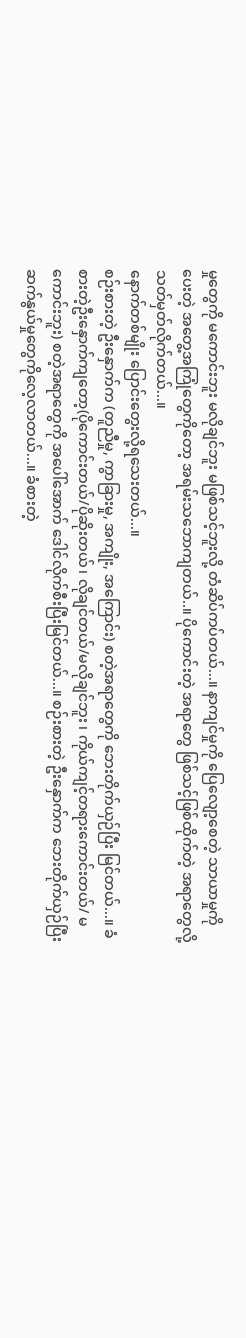မှုတွေကို မကောင်းဘူး မလိုချင်ဘူး မဖြစ်သင့်ဘူးလို့ တံဆိပ်ကပ်တယ်...။ နာကျင်မှုကို ပြေလျော့စေတဲ့ သာယာမှုကိုပေးတဲ့ အတွေ့အကြုံတွေကိုတော့ အရမ်းသဘောကျတယ်..။ ပိုကောင်းတဲ့ အရာတွေ ဖြစ်သင့်ဖြစ်ထိုက်တဲ့ အရာတွေလို့ သတ်မှတ်လိုက်တယ်...။
နောက်တစ်မျိုး ပြောင်းတွေးလို့ရသေးတယ်...။
စဉ်းစားတဲ့ ဦးနှောက်က (တူညီမှု, ကွာခြားမှု, အကျိုး, အကြောင်း) စတဲ့အရာတွေကို ဘေးတိုက်ယှဉ်ပြီး မြင်တယ်...။ ခံစားတဲ့ဦးနှောက်ကျတော့(ပိုကောင်းတယ်/ပိုဆိုးတယ်၊ လိုချင်တယ်/မလိုချင်ဘူး ၊ ကိုယ်ကျင့်တရားကောင်းတယ်/ မကောင်းဘူး) စတဲ့အရာတွေကို အပေါ်အောက် ဒေါင်လိုက်စီးပြီးမြင်တယ်...။ စဉ်းစားတဲ့ ဦးနှောက်က ဘေးတိုက်ယှဉ်ပြီး ဆက်နွယ်မှုတွေကိုလေ့လာတယ်...။ ခံစားတဲ့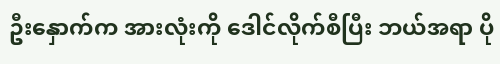ဦးနှောက်က အားလုံးကို ဒေါင်လိုက်စီပြီး ဘယ်အရာ ပို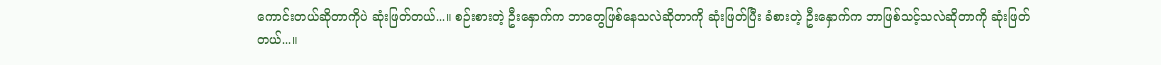ကောင်းတယ်ဆိုတာကိုပဲ ဆုံးဖြတ်တယ်...။ စဉ်းစားတဲ့ ဦးနှောက်က ဘာတွေဖြစ်နေသလဲဆိုတာကို ဆုံးဖြတ်ပြီး ခံစားတဲ့ ဦးနှောက်က ဘာဖြစ်သင့်သလဲဆိုတာကို ဆုံးဖြတ်တယ်...။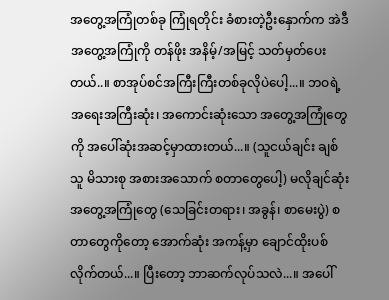အတွေ့အကြုံတစ်ခု ကြုံရတိုင်း ခံစားတဲ့ဦးနှောက်က အဲဒီအတွေ့အကြုံကို တန်ဖိုး အနိမ့်/အမြင့် သတ်မှတ်ပေးတယ်..။ စာအုပ်စင်အကြီးကြီးတစ်ခုလိုပဲပေါ့...။ ဘဝရဲ့ အရေးအကြီးဆုံး၊ အကောင်းဆုံးသော အတွေ့အကြုံတွေကို အပေါ်ဆုံးအဆင့်မှာထားတယ်...။ (သူငယ်ချင်း ချစ်သူ မိသားစု အစားအသောက် စတာတွေပေါ့) မလိုချင်ဆုံး အတွေ့အကြုံတွေ (သေခြင်းတရား၊ အခွန်၊ စာမေးပွဲ) စတာတွေကိုတော့ အောက်ဆုံး အကန့်မှာ ချောင်ထိုးပစ်လိုက်တယ်...။ ပြီးတော့ ဘာဆက်လုပ်သလဲ...။ အပေါ်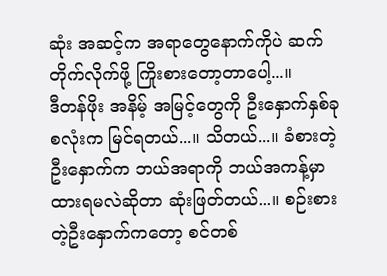ဆုံး အဆင့်က အရာတွေနောက်ကိုပဲ ဆက်တိုက်လိုက်ဖို့ ကြိုးစားတော့တာပေါ့...။
ဒီတန်ဖိုး အနိမ့် အမြင့်တွေကို ဦးနှောက်နှစ်ခုစလုံးက မြင်ရတယ်...။ သိတယ်...။ ခံစားတဲ့ဦးနှောက်က ဘယ်အရာကို ဘယ်အကန့်မှာ ထားရမလဲဆိုတာ ဆုံးဖြတ်တယ်...။ စဉ်းစားတဲ့ဦးနှောက်ကတော့ စင်တစ်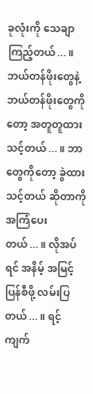ခုလုံးကို သေချာကြည့်တယ်...။ ဘယ်တန်ဖိုးတွေနဲ့ ဘယ်တန်ဖိုးတွေကိုတော့ အတူတူထားသင့်တယ်...။ ဘာတွေကိုတော့ ခွဲထားသင့်တယ် ဆိုတာကို အကြံပေးတယ်...။ လိုအပ်ရင် အနိမ့် အမြင့် ပြန်စီဖို့ လမ်းပြတယ်...။ ရင့်ကျက်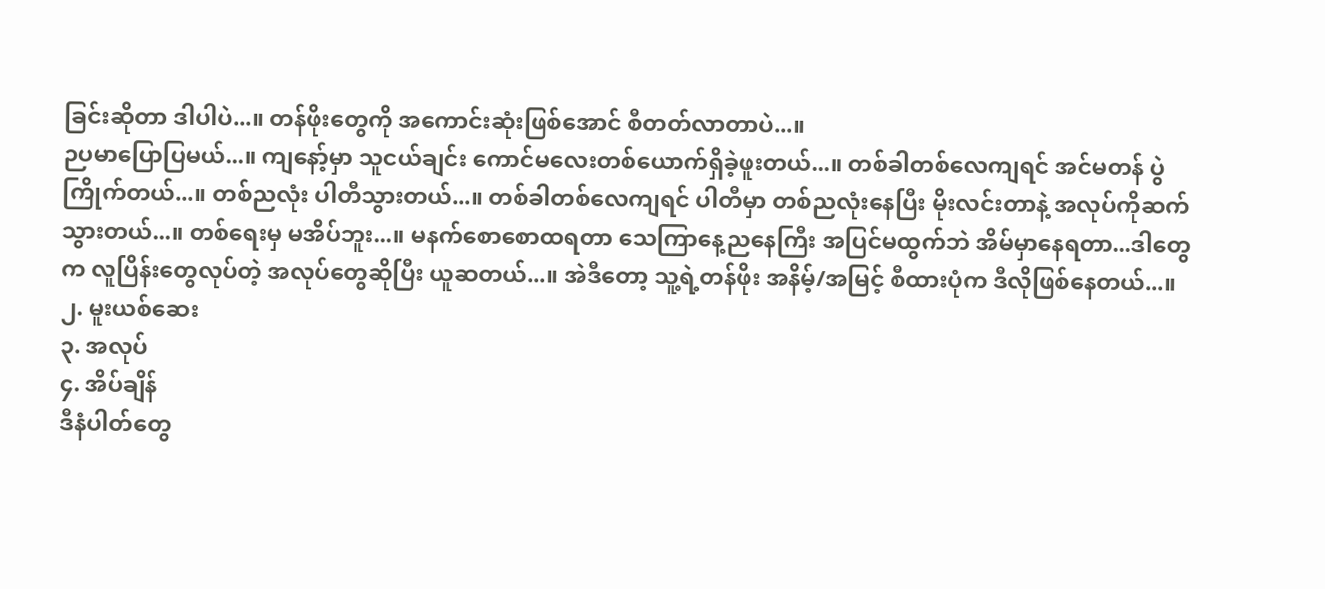ခြင်းဆိုတာ ဒါပါပဲ...။ တန်ဖိုးတွေကို အကောင်းဆုံးဖြစ်အောင် စီတတ်လာတာပဲ...။
ဉပမာပြောပြမယ်...။ ကျနော့်မှာ သူငယ်ချင်း ကောင်မလေးတစ်ယောက်ရှိခဲ့ဖူးတယ်...။ တစ်ခါတစ်လေကျရင် အင်မတန် ပွဲကြိုက်တယ်...။ တစ်ညလုံး ပါတီသွားတယ်...။ တစ်ခါတစ်လေကျရင် ပါတီမှာ တစ်ညလုံးနေပြီး မိုးလင်းတာနဲ့ အလုပ်ကိုဆက်သွားတယ်...။ တစ်ရေးမှ မအိပ်ဘူး...။ မနက်စောစောထရတာ သေကြာနေ့ညနေကြီး အပြင်မထွက်ဘဲ အိမ်မှာနေရတာ...ဒါတွေက လူပြိန်းတွေလုပ်တဲ့ အလုပ်တွေဆိုပြီး ယူဆတယ်...။ အဲဒီတော့ သူ့ရဲ့တန်ဖိုး အနိမ့်/အမြင့် စီထားပုံက ဒီလိုဖြစ်နေတယ်...။
၂. မူးယစ်ဆေး
၃. အလုပ်
၄. အိပ်ချိန်
ဒီနံပါတ်တွေ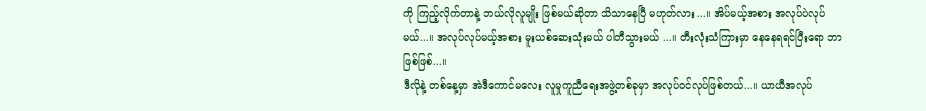ကို ကြည့်လိုက်တာနဲ့ ဘယ်လိုလူမျိုး ဖြစ်မယ်ဆိုတာ သိသာနေပြီ မဟုတ်လား...။ အိပ်မယ့်အစား အလုပ်ပဲလုပ်မယ်...။ အလုပ်လုပ်မယ့်အစား မူးယစ်ဆေးသုံးမယ် ပါတီသွားမယ် ...။ တီးလုံးသံကြားမှာ နေနေရရင်ပြီးရော ဘာဖြစ်ဖြစ်...။
ဒီလိုနဲ့ တစ်နေ့မှာ အဲဒီကောင်မလေး လူမှုကူညီရေးအဖွဲ့တစ်ခုမှာ အလုပ်ဝင်လုပ်ဖြစ်တယ်...။ ယာယီအလုပ်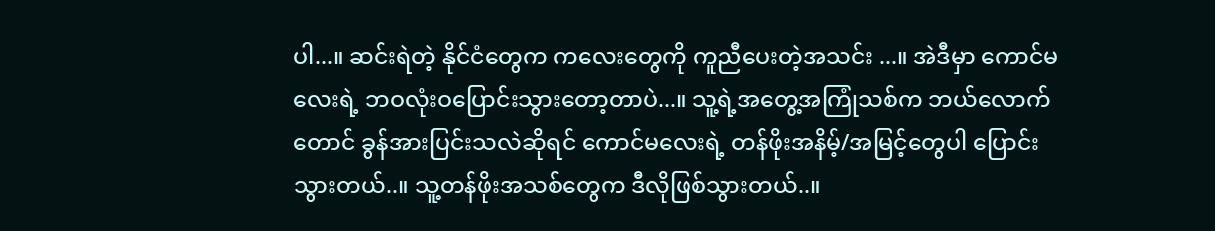ပါ...။ ဆင်းရဲတဲ့ နိုင်ငံတွေက ကလေးတွေကို ကူညီပေးတဲ့အသင်း ...။ အဲဒီမှာ ကောင်မလေးရဲ့ ဘဝလုံးဝပြောင်းသွားတော့တာပဲ...။ သူ့ရဲ့အတွေ့အကြုံသစ်က ဘယ်လောက်တောင် ခွန်အားပြင်းသလဲဆိုရင် ကောင်မလေးရဲ့ တန်ဖိုးအနိမ့်/အမြင့်တွေပါ ပြောင်းသွားတယ်..။ သူ့တန်ဖိုးအသစ်တွေက ဒီလိုဖြစ်သွားတယ်..။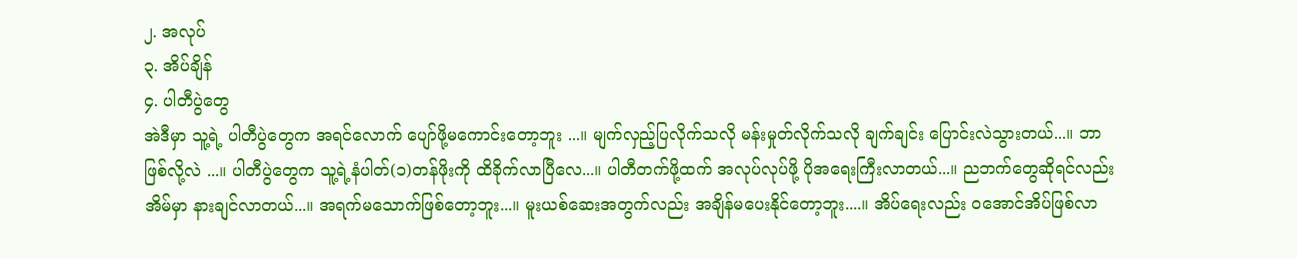၂. အလုပ်
၃. အိပ်ချိန်
၄. ပါတီပွဲတွေ
အဲဒီမှာ သူ့ရဲ့ ပါတီပွဲတွေက အရင်လောက် ပျော်ဖို့မကောင်းတော့ဘူး ...။ မျက်လှည့်ပြလိုက်သလို မန်းမှုတ်လိုက်သလို ချက်ချင်း ပြောင်းလဲသွားတယ်...။ ဘာဖြစ်လို့လဲ ...။ ပါတီပွဲတွေက သူ့ရဲ့နံပါတ်(၁)တန်ဖိုးကို ထိခိုက်လာပြီလေ...။ ပါတီတက်ဖို့ထက် အလုပ်လုပ်ဖို့ ပိုအရေးကြီးလာတယ်...။ ညဘက်တွေဆိုရင်လည်း အိမ်မှာ နားချင်လာတယ်...။ အရက်မသောက်ဖြစ်တော့ဘူး...။ မူးယစ်ဆေးအတွက်လည်း အချိန်မပေးနိုင်တော့ဘူး....။ အိပ်ရေးလည်း ဝအောင်အိပ်ဖြစ်လာ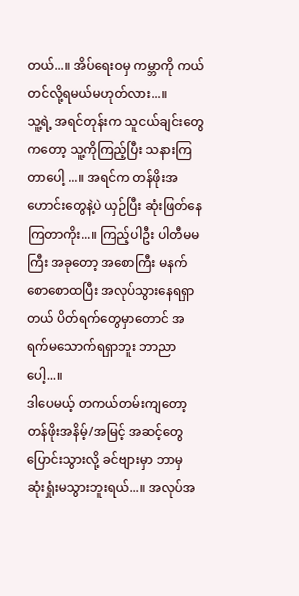တယ်...။ အိပ်ရေးဝမှ ကမ္ဘာကို ကယ်တင်လို့ရမယ်မဟုတ်လား...။
သူ့ရဲ့ အရင်တုန်းက သူငယ်ချင်းတွေကတော့ သူ့ကိုကြည့်ပြီး သနားကြတာပေါ့ ...။ အရင်က တန်ဖိုးအဟောင်းတွေနဲ့ပဲ ယှဉ်ပြီး ဆုံးဖြတ်နေကြတာကိုး...။ ကြည့်ပါဦး ပါတီမမကြီး အခုတော့ အစောကြီး မနက်စောစောထပြီး အလုပ်သွားနေရရှာတယ် ပိတ်ရက်တွေမှာတောင် အရက်မသောက်ရရှာဘူး ဘာညာပေါ့...။
ဒါပေမယ့် တကယ်တမ်းကျတော့ တန်ဖိုးအနိမ့်/အမြင့် အဆင့်တွေပြောင်းသွားလို့ ခင်ဗျားမှာ ဘာမှ ဆုံးရှုံးမသွားဘူးရယ်...။ အလုပ်အ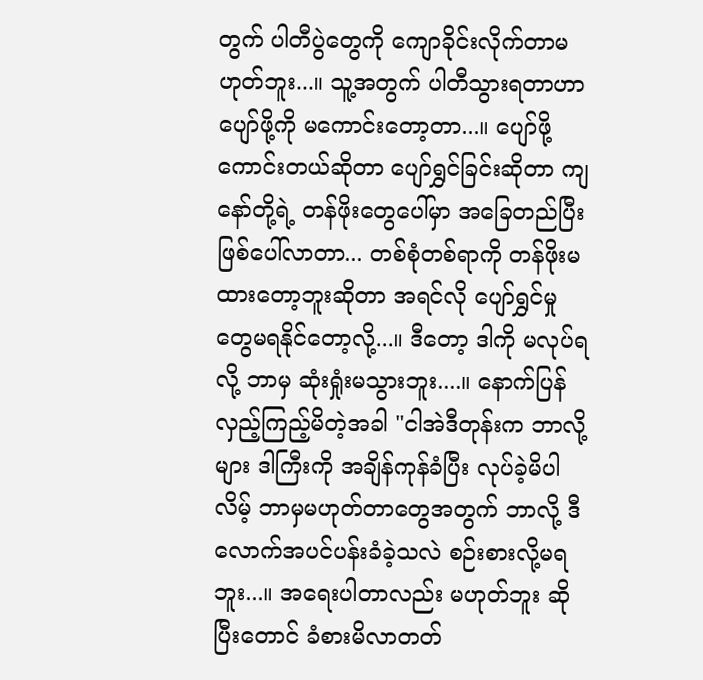တွက် ပါတီပွဲတွေကို ကျောခိုင်းလိုက်တာမဟုတ်ဘူး...။ သူ့အတွက် ပါတီသွားရတာဟာ ပျော်ဖို့ကို မကောင်းတော့တာ...။ ပျော်ဖို့ကောင်းတယ်ဆိုတာ ပျော်ရွှင်ခြင်းဆိုတာ ကျနော်တို့ရဲ့ တန်ဖိုးတွေပေါ်မှာ အခြေတည်ပြီး ဖြစ်ပေါ်လာတာ... တစ်စုံတစ်ရာကို တန်ဖိုးမထားတော့ဘူးဆိုတာ အရင်လို ပျော်ရွှင်မှုတွေမရနိုင်တော့လို့...။ ဒီတော့ ဒါကို မလုပ်ရလို့ ဘာမှ ဆုံးရှုံးမသွားဘူး....။ နောက်ပြန်လှည့်ကြည့်မိတဲ့အခါ "ငါအဲဒီတုန်းက ဘာလို့များ ဒါကြီးကို အချိန်ကုန်ခံပြီး လုပ်ခဲ့မိပါလိမ့် ဘာမှမဟုတ်တာတွေအတွက် ဘာလို့ ဒီလောက်အပင်ပန်းခံခဲ့သလဲ စဉ်းစားလို့မရဘူး...။ အရေးပါတာလည်း မဟုတ်ဘူး ဆိုပြီးတောင် ခံစားမိလာတတ်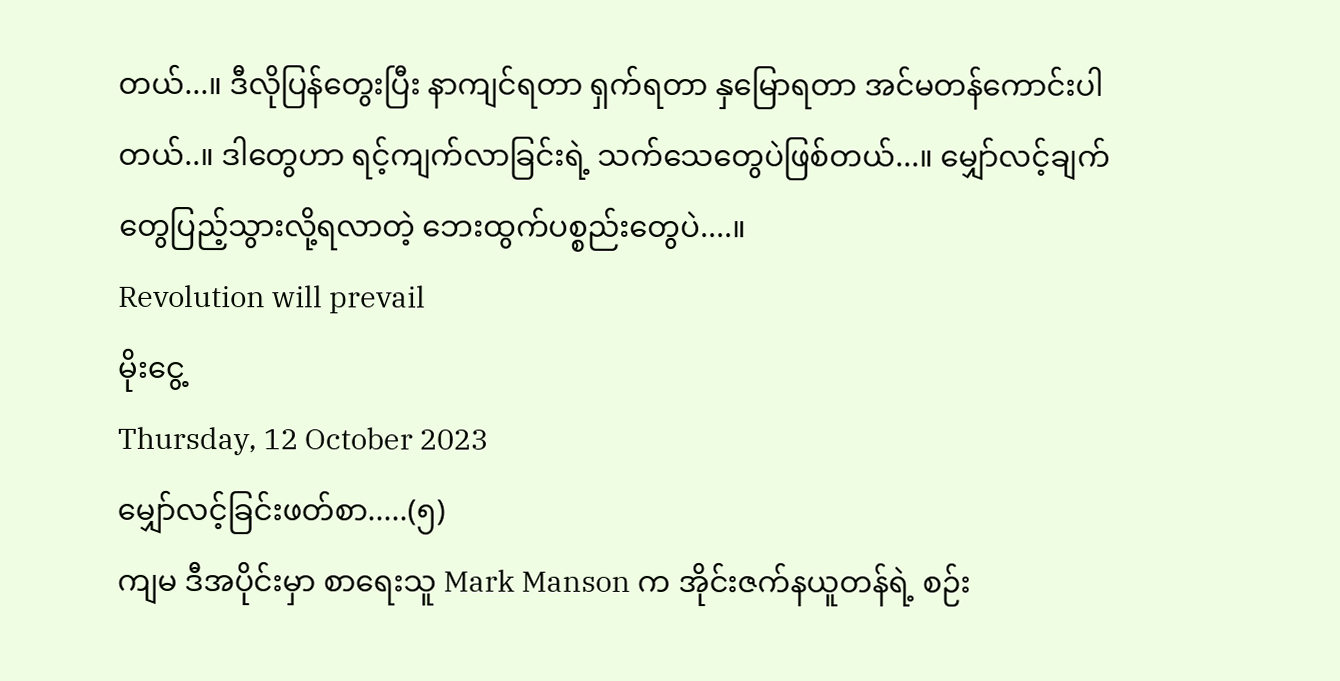တယ်...။ ဒီလိုပြန်တွေးပြီး နာကျင်ရတာ ရှက်ရတာ နှမြောရတာ အင်မတန်ကောင်းပါတယ်..။ ဒါတွေဟာ ရင့်ကျက်လာခြင်းရဲ့ သက်သေတွေပဲဖြစ်တယ်...။ မျှော်လင့်ချက်တွေပြည့်သွားလို့ရလာတဲ့ ဘေးထွက်ပစ္စည်းတွေပဲ....။
Revolution will prevail
မိုးငွေ့
Thursday, 12 October 2023
မျှော်လင့်ခြင်းဖတ်စာ.....(၅)
ကျမ ဒီအပိုင်းမှာ စာရေးသူ Mark Manson က အိုင်းဇက်နယူတန်ရဲ့ စဉ်း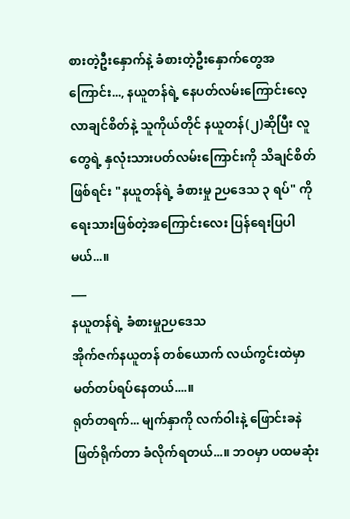စားတဲ့ဦးနှောက်နဲ့ ခံစားတဲ့ဦးနှောက်တွေအကြောင်း..., နယူတန်ရဲ့ နေပတ်လမ်းကြောင်းလေ့လာချင်စိတ်နဲ့ သူကိုယ်တိုင် နယူတန်(၂)ဆိုပြီး လူတွေရဲ့ နှလုံးသားပတ်လမ်းကြောင်းကို သိချင်စိတ်ဖြစ်ရင်း "နယူတန်ရဲ့ ခံစားမှု ဉပဒေသ ၃ ရပ်" ကိုရေးသားဖြစ်တဲ့အကြောင်းလေး ပြန်ရေးပြပါမယ်...။
___
နယူတန်ရဲ့ ခံစားမှုဉပဒေသ
အိုက်ဇက်နယူတန် တစ်ယောက် လယ်ကွင်းထဲမှာ မတ်တပ်ရပ်နေတယ်....။
ရုတ်တရက်... မျက်နှာကို လက်ဝါးနဲ့ ဖြောင်းခနဲ ဖြတ်ရိုက်တာ ခံလိုက်ရတယ်...။ ဘဝမှာ ပထမဆုံး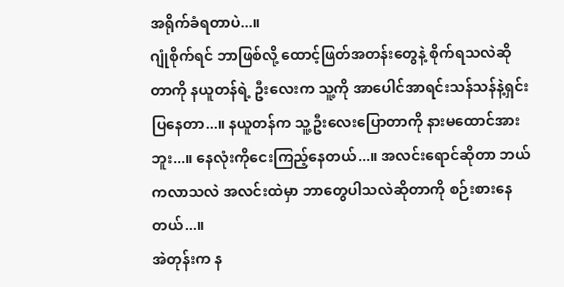အရိုက်ခံရတာပဲ...။
ဂျုံစိုက်ရင် ဘာဖြစ်လို့ ထောင့်ဖြတ်အတန်းတွေနဲ့ စိုက်ရသလဲဆိုတာကို နယူတန်ရဲ့ ဦးလေးက သူ့ကို အာပေါင်အာရင်းသန်သန်နဲ့ရှင်းပြနေတာ...။ နယူတန်က သူ့ဦးလေးပြောတာကို နားမထောင်အားဘူး...။ နေလုံးကိုငေးကြည့်နေတယ်...။ အလင်းရောင်ဆိုတာ ဘယ်ကလာသလဲ အလင်းထဲမှာ ဘာတွေပါသလဲဆိုတာကို စဉ်းစားနေတယ်...။
အဲတုန်းက န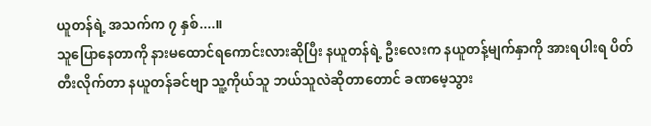ယူတန်ရဲ့ အသက်က ၇ နှစ်....။
သူပြောနေတာကို နားမထောင်ရကောင်းလားဆိုပြီး နယူတန်ရဲ့ ဦးလေးက နယူတန့်မျက်နှာကို အားရပါးရ ပိတ်တီးလိုက်တာ နယူတန်ခင်ဗျာ သူ့ကိုယ်သူ ဘယ်သူလဲဆိုတာတောင် ခဏမေ့သွား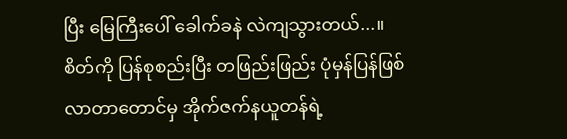ပြီး မြေကြီးပေါ် ခေါက်ခနဲ လဲကျသွားတယ်...။ စိတ်ကို ပြန်စုစည်းပြီး တဖြည်းဖြည်း ပုံမှန်ပြန်ဖြစ်လာတာတောင်မှ အိုက်ဇက်နယူတန်ရဲ့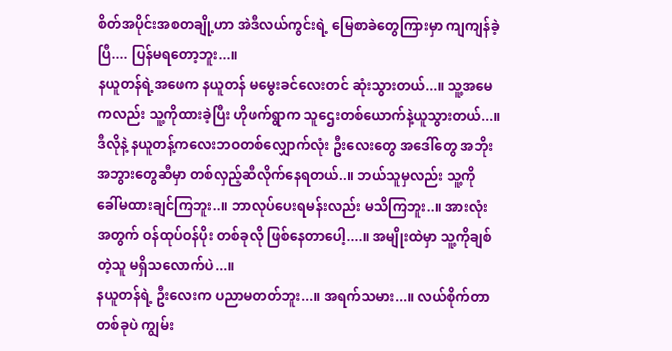စိတ်အပိုင်းအစတချို့ဟာ အဲဒီလယ်ကွင်းရဲ့ မြေစာခဲတွေကြားမှာ ကျကျန်ခဲ့ပြီ.... ပြန်မရတော့ဘူး...။
နယူတန်ရဲ့အဖေက နယူတန် မမွေးခင်လေးတင် ဆုံးသွားတယ်...။ သူ့အမေကလည်း သူ့ကိုထားခဲ့ပြီး ဟိုဖက်ရွာက သူဌေးတစ်ယောက်နဲ့ယူသွားတယ်...။ ဒီလိုနဲ့ နယူတန့်ကလေးဘဝတစ်လျှောက်လုံး ဦးလေးတွေ အဒေါ်တွေ အဘိုးအဘွားတွေဆီမှာ တစ်လှည့်ဆီလိုက်နေရတယ်..။ ဘယ်သူမှလည်း သူ့ကို ခေါ်မထားချင်ကြဘူး..။ ဘာလုပ်ပေးရမန်းလည်း မသိကြဘူး..။ အားလုံးအတွက် ဝန်ထုပ်ဝန်ပိုး တစ်ခုလို ဖြစ်နေတာပေါ့....။ အမျိုးထဲမှာ သူ့ကိုချစ်တဲ့သူ မရှိသလောက်ပဲ...။
နယူတန်ရဲ့ ဦးလေးက ပညာမတတ်ဘူး...။ အရက်သမား...။ လယ်စိုက်တာတစ်ခုပဲ ကျွမ်း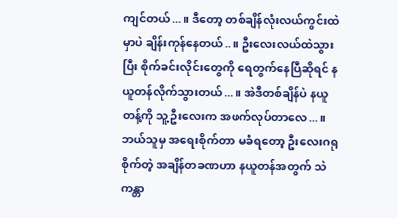ကျင်တယ်...။ ဒီတော့ တစ်ချိန်လုံးလယ်ကွင်းထဲမှာပဲ ချိန်းကုန်နေတယ်..။ ဦးလေးလယ်ထဲသွားပြီး စိုက်ခင်းလိုင်းတွေကို ရေတွက်နေပြီဆိုရင် နယူတန်လိုက်သွားတယ်...။ အဲဒီတစ်ချိန်ပဲ နယူတန့်ကို သူ့ဦးလေးက အဖက်လုပ်တာလေ...။ ဘယ်သူမှ အရေးစိုက်တာ မခံရတော့ ဦးလေးဂရုစိုက်တဲ့ အချိန်တခဏဟာ နယူတန်အတွက် သဲကန္တာ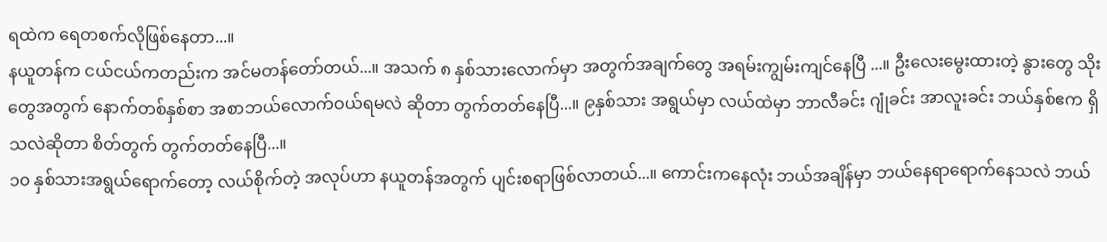ရထဲက ရေတစက်လိုဖြစ်နေတာ...။
နယူတန်က ငယ်ငယ်ကတည်းက အင်မတန်တော်တယ်...။ အသက် ၈ နှစ်သားလောက်မှာ အတွက်အချက်တွေ အရမ်းကျွမ်းကျင်နေပြီ ...။ ဦးလေးမွေးထားတဲ့ နွားတွေ သိုးတွေအတွက် နောက်တစ်နှစ်စာ အစာဘယ်လောက်ဝယ်ရမလဲ ဆိုတာ တွက်တတ်နေပြီ...။ ၉နှစ်သား အရွယ်မှာ လယ်ထဲမှာ ဘာလီခင်း ဂျုံခင်း အာလူးခင်း ဘယ်နှစ်ဧက ရှိသလဲဆိုတာ စိတ်တွက် တွက်တတ်နေပြီ...။
၁၀ နှစ်သားအရွယ်ရောက်တော့ လယ်စိုက်တဲ့ အလုပ်ဟာ နယူတန်အတွက် ပျင်းစရာဖြစ်လာတယ်...။ ကောင်းကနေလုံး ဘယ်အချိန်မှာ ဘယ်နေရာရောက်နေသလဲ ဘယ်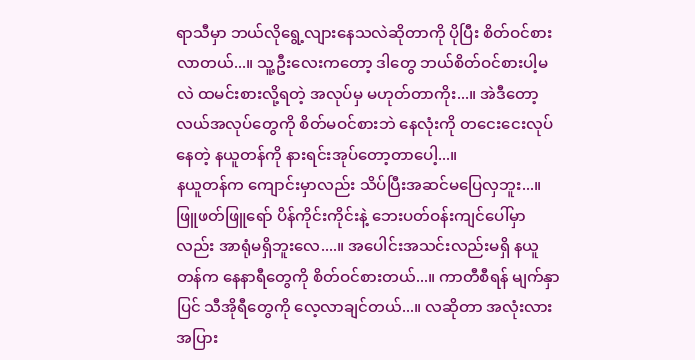ရာသီမှာ ဘယ်လိုရွေ့လျားနေသလဲဆိုတာကို ပိုပြီး စိတ်ဝင်စားလာတယ်...။ သူ့ဦးလေးကတော့ ဒါတွေ ဘယ်စိတ်ဝင်စားပါ့မလဲ ထမင်းစားလို့ရတဲ့ အလုပ်မှ မဟုတ်တာကိုး...။ အဲဒီတော့ လယ်အလုပ်တွေကို စိတ်မဝင်စားဘဲ နေလုံးကို တငေးငေးလုပ်နေတဲ့ နယူတန်ကို နားရင်းအုပ်တော့တာပေါ့...။
နယူတန်က ကျောင်းမှာလည်း သိပ်ပြီးအဆင်မပြေလှဘူး...။ ဖြူဖတ်ဖြူရော် ပိန်ကိုင်းကိုင်းနဲ့ ဘေးပတ်ဝန်းကျင်ပေါ်မှာလည်း အာရုံမရှိဘူးလေ....။ အပေါင်းအသင်းလည်းမရှိ နယူတန်က နေနာရီတွေကို စိတ်ဝင်စားတယ်...။ ကာတီစီရန် မျက်နှာပြင် သီအိုရီတွေကို လေ့လာချင်တယ်...။ လဆိုတာ အလုံးလား အပြား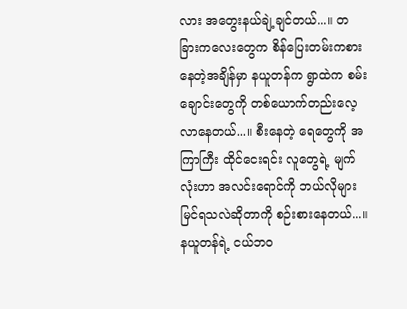လား အတွေးနယ်ချဲ့ချင်တယ်...။ တခြားကလေးတွေက စိန်ပြေးတမ်းကစားနေတဲ့အချိန်မှာ နယူတန်က ရွာထဲက စမ်းချောင်းတွေကို တစ်ယောက်တည်းလေ့လာနေတယ်...။ စီးနေတဲ့ ရေတွေကို အကြာကြီး ထိုင်ငေးရင်း လူတွေရဲ့ မျက်လုံးဟာ အလင်းရောင်ကို ဘယ်လိုများ မြင်ရသလဲဆိုတာကို စဉ်းစားနေတယ်...။
နယူတန်ရဲ့ ငယ်ဘဝ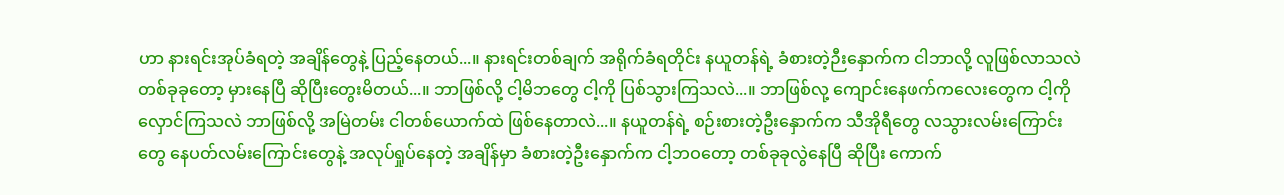ဟာ နားရင်းအုပ်ခံရတဲ့ အချိန်တွေနဲ့ ပြည့်နေတယ်...။ နားရင်းတစ်ချက် အရိုက်ခံရတိုင်း နယူတန်ရဲ့ ခံစားတဲ့ဉီးနှောက်က ငါဘာလို့ လူဖြစ်လာသလဲ တစ်ခုခုတော့ မှားနေပြီ ဆိုပြီးတွေးမိတယ်...။ ဘာဖြစ်လို့ ငါ့မိဘတွေ ငါ့ကို ပြစ်သွားကြသလဲ...။ ဘာဖြစ်လု့ ကျောင်းနေဖက်ကလေးတွေက ငါ့ကို လှောင်ကြသလဲ ဘာဖြစ်လို့ အမြဲတမ်း ငါတစ်ယောက်ထဲ ဖြစ်နေတာလဲ...။ နယူတန်ရဲ့ စဉ်းစားတဲ့ဦးနှောက်က သီအိုရီတွေ လသွားလမ်းကြောင်းတွေ နေပတ်လမ်းကြောင်းတွေနဲ့ အလုပ်ရှုပ်နေတဲ့ အချိန်မှာ ခံစားတဲ့ဦးနှောက်က ငါ့ဘဝတော့ တစ်ခုခုလွဲနေပြီ ဆိုပြီး ကောက်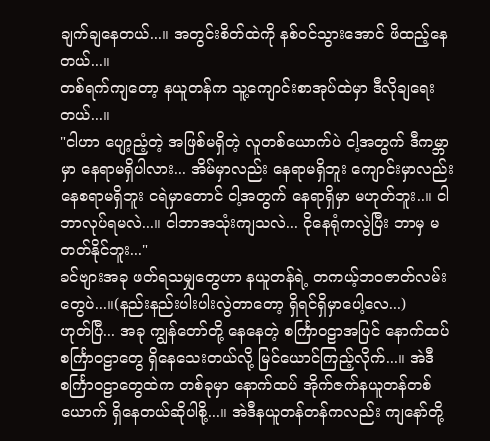ချက်ချနေတယ်...။ အတွင်းစိတ်ထဲကို နစ်ဝင်သွားအောင် ဖိထည့်နေတယ်...။
တစ်ရက်ကျတော့ နယူတန်က သူ့ကျောင်းစာအုပ်ထဲမှာ ဒီလိုချရေးတယ်...။
"ငါဟာ ပျော့ညံ့တဲ့ အဖြစ်မရှိတဲ့ လူတစ်ယောက်ပဲ ငါ့အတွက် ဒီကမ္ဘာမှာ နေရာမရှိပါလား... အိမ်မှာလည်း နေရာမရှိဘူး ကျောင်းမှာလည်း နေစရာမရှိဘူး ငရဲမှာတောင် ငါ့အတွက် နေရာရှိမှာ မဟုတ်ဘူး..။ ငါဘာလုပ်ရမလဲ...။ ငါဘာအသုံးကျသလဲ... ငိုနေရုံကလွဲပြီး ဘာမှ မတတ်နိုင်ဘူး..."
ခင်ဗျားအခု ဖတ်ရသမျှတွေဟာ နယူတန်ရဲ့ တကယ့်ဘဝဇာတ်လမ်းတွေပဲ...။(နည်းနည်းပါးပါးလွဲတာတော့ ရှိရင်ရှိမှာပေါ့လေ...)
ဟုတ်ပြီ... အခု ကျွန်တော်တို့ နေနေတဲ့ စင်္ကြာဝဠာအပြင် နောက်ထပ် စင်္ကြာဝဠာတွေ ရှိနေသေးတယ်လို့ မြင်ယောင်ကြည့်လိုက်...။ အဲဒီ စင်္ကြာဝဠာတွေထဲက တစ်ခုမှာ နောက်ထပ် အိုက်ဇက်နယူတန်တစ်ယောက် ရှိနေတယ်ဆိုပါစို့...။ အဲဒီနယူတန်တန်ကလည်း ကျနော်တို့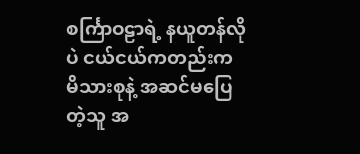စင်္ကြာဝဠာရဲ့ နယူတန်လိုပဲ ငယ်ငယ်ကတည်းက မိသားစုနဲ့ အဆင်မပြေတဲ့သူ အ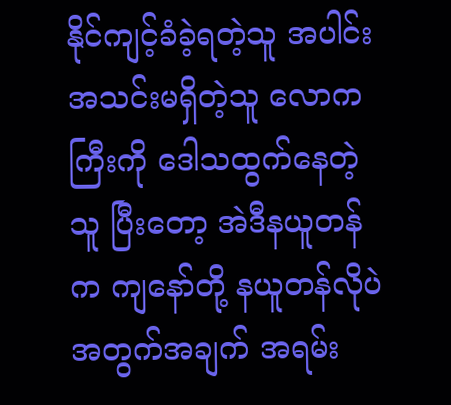နိုင်ကျင့်ခံခဲ့ရတဲ့သူ အပါင်းအသင်းမရှိတဲ့သူ လောကကြီးကို ဒေါသထွက်နေတဲ့သူ ပြီးတော့ အဲဒီနယူတန်က ကျနော်တို့ နယူတန်လိုပဲ အတွက်အချက် အရမ်း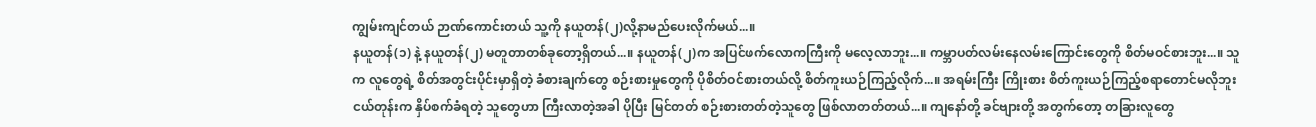ကျွမ်းကျင်တယ် ဉာဏ်ကောင်းတယ် သူ့ကို နယူတန်(၂)လို့နာမည်ပေးလိုက်မယ်...။
နယူတန်(၁) နဲ့ နယူတန်(၂) မတူတာတစ်ခုတော့ရှိတယ်...။ နယူတန်(၂)က အပြင်ဖက်လောကကြီးကို မလေ့လာဘူး...။ ကမ္ဘာပတ်လမ်းနေလမ်းကြောင်းတွေကို စိတ်မဝင်စားဘူး...။ သူက လူတွေရဲ့ စိတ်အတွင်းပိုင်းမှာရှိတဲ့ ခံစားချက်တွေ စဉ်းစားမှုတွေကို ပိုစိတ်ဝင်စားတယ်လို့ စိတ်ကူးယဉ်ကြည့်လိုက်...။ အရမ်းကြီး ကြိုးစား စိတ်ကူးယဉ်ကြည့်စရာတောင်မလိုဘူး ငယ်တုန်းက နှိပ်စက်ခံရတဲ့ သူတွေဟာ ကြီးလာတဲ့အခါ ပိုပြီး မြင်တတ် စဉ်းစားတတ်တဲ့သူတွေ ဖြစ်လာတတ်တယ်...။ ကျနော်တို့ ခင်ဗျားတို့ အတွက်တော့ တခြားလူတွေ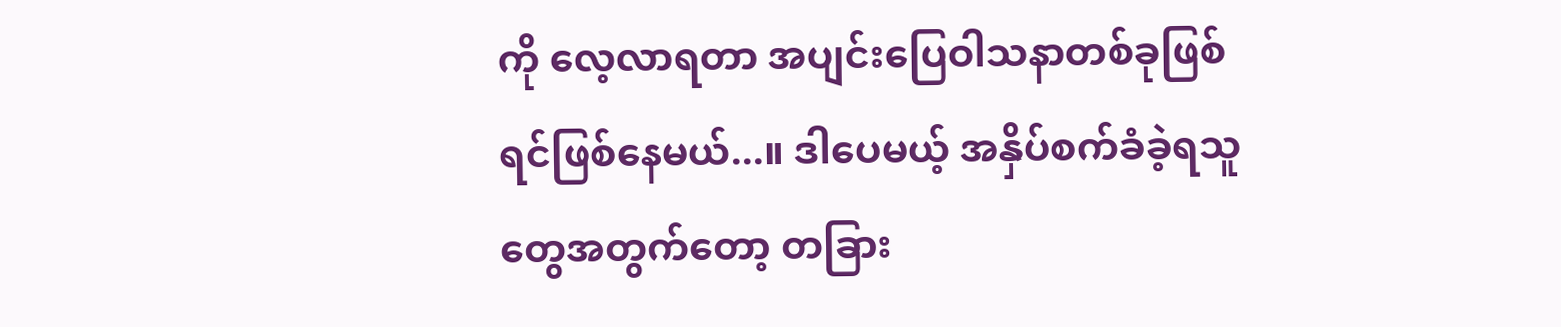ကို လေ့လာရတာ အပျင်းပြေဝါသနာတစ်ခုဖြစ်ရင်ဖြစ်နေမယ်...။ ဒါပေမယ့် အနှိပ်စက်ခံခဲ့ရသူတွေအတွက်တော့ တခြား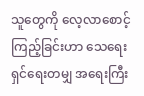သူတွေကို လေ့လာစောင့်ကြည့်ခြင်းဟာ သေရေးရှင်ရေးတမျှ အရေးကြီး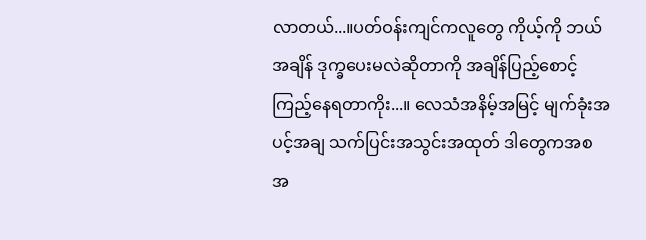လာတယ်...။ပတ်ဝန်းကျင်ကလူတွေ ကိုယ့်ကို ဘယ်အချိန် ဒုက္ခပေးမလဲဆိုတာကို အချိန်ပြည့်စောင့်ကြည့်နေရတာကိုး...။ လေသံအနိမ့်အမြင့် မျက်ခုံးအပင့်အချ သက်ပြင်းအသွင်းအထုတ် ဒါတွေကအစ အ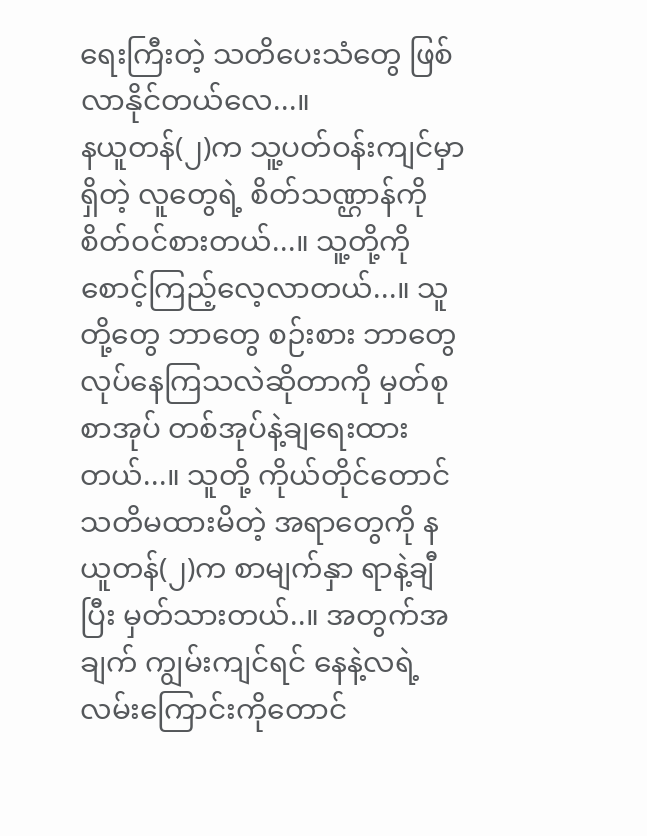ရေးကြီးတဲ့ သတိပေးသံတွေ ဖြစ်လာနိုင်တယ်လေ...။
နယူတန်(၂)က သူ့ပတ်ဝန်းကျင်မှာ ရှိတဲ့ လူတွေရဲ့ စိတ်သဏ္ဌာန်ကို စိတ်ဝင်စားတယ်...။ သူ့တို့ကို စောင့်ကြည့်လေ့လာတယ်...။ သူတို့တွေ ဘာတွေ စဉ်းစား ဘာတွေ လုပ်နေကြသလဲဆိုတာကို မှတ်စုစာအုပ် တစ်အုပ်နဲ့ချရေးထားတယ်...။ သူတို့ ကိုယ်တိုင်တောင် သတိမထားမိတဲ့ အရာတွေကို နယူတန်(၂)က စာမျက်နှာ ရာနဲ့ချီပြီး မှတ်သားတယ်..။ အတွက်အချက် ကျွမ်းကျင်ရင် နေနဲ့လရဲ့ လမ်းကြောင်းကိုတောင်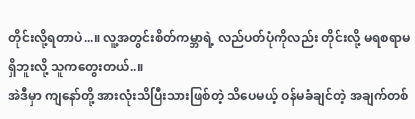တိုင်းလို့ရတာပဲ...။ လူ့အတွင်းစိတ်ကမ္ဘာရဲ့ လည်ပတ်ပုံကိုလည်း တိုင်းလို့ မရစရာမရှိဘူးလို့ သူကတွေးတယ်..။
အဲဒီမှာ ကျနော်တို့ အားလုံးသိပြီးသားဖြစ်တဲ့ သိပေမယ့် ဝန်မခံချင်တဲ့ အချက်တစ်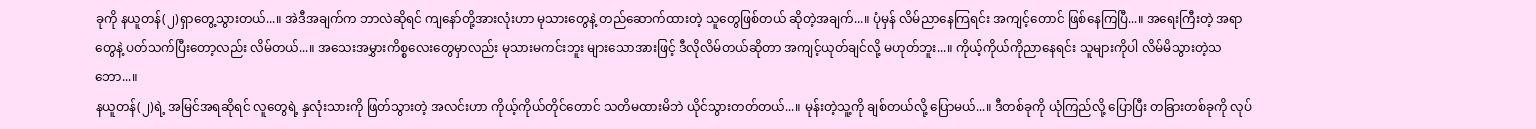ခုကို နယူတန်(၂)ရှာတွေ့သွားတယ်...။ အဲဒီအချက်က ဘာလဲဆိုရင် ကျနော်တို့အားလုံးဟာ မုသားတွေနဲ့ တည်ဆောက်ထားတဲ့ သူတွေဖြစ်တယ် ဆိုတဲ့အချက်...။ ပုံမှန် လိမ်ညာနေကြရင်း အကျင့်တောင် ဖြစ်နေကြပြီ...။ အရေးကြီးတဲ့ အရာတွေနဲ့ ပတ်သက်ပြီးတော့လည်း လိမ်တယ်...။ အသေးအမွှားကိစ္စလေးတွေမှာလည်း မုသားမကင်းဘူး များသောအားဖြင့် ဒီလိုလိမ်တယ်ဆိုတာ အကျင့်ယုတ်ချင်လို့ မဟုတ်ဘူး...။ ကိုယ့်ကိုယ်ကိုညာနေရင်း သူများကိုပါ လိမ်မိသွားတဲ့သဘော...။
နယူတန်(၂)ရဲ့ အမြင်အရဆိုရင် လူတွေရဲ့ နှလုံးသားကို ဖြတ်သွားတဲ့ အလင်းဟာ ကိုယ့်ကိုယ်တိုင်တောင် သတိမထားမိဘဲ ယိုင်သွားတတ်တယ်...။ မုန်းတဲ့သူ့ကို ချစ်တယ်လို့ ပြောမယ်...။ ဒီတစ်ခုကို ယုံကြည်လို့ ပြောပြီး တခြားတစ်ခုကို လုပ်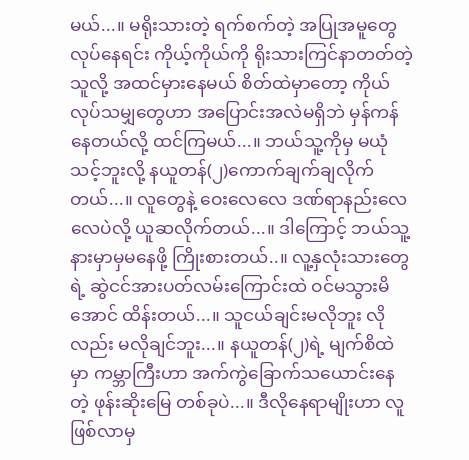မယ်...။ မရိုးသားတဲ့ ရက်စက်တဲ့ အပြုအမူတွေ လုပ်နေရင်း ကိုယ့်ကိုယ်ကို ရိုးသားကြင်နာတတ်တဲ့ သူလို့ အထင်မှားနေမယ် စိတ်ထဲမှာတော့ ကိုယ်လုပ်သမျှတွေဟာ အပြောင်းအလဲမရှိဘဲ မှန်ကန်နေတယ်လို့ ထင်ကြမယ်...။ ဘယ်သူ့ကိုမှ မယုံသင့်ဘူးလို့ နယူတန်(၂)ကောက်ချက်ချလိုက်တယ်...။ လူတွေနဲ့ ဝေးလေလေ ဒဏ်ရာနည်းလေလေပဲလို့ ယူဆလိုက်တယ်...။ ဒါကြောင့် ဘယ်သူ့နားမှာမှမနေဖို့ ကြိုးစားတယ်..။ လူ့နှလုံးသားတွေရဲ့ ဆွဲငင်အားပတ်လမ်းကြောင်းထဲ ဝင်မသွားမိအောင် ထိန်းတယ်...။ သူငယ်ချင်းမလိုဘူး လိုလည်း မလိုချင်ဘူး...။ နယူတန်(၂)ရဲ့ မျက်စိထဲမှာ ကမ္ဘာကြီးဟာ အက်ကွဲခြောက်သယောင်းနေတဲ့ ဖုန်းဆိုးမြေ တစ်ခုပဲ...။ ဒီလိုနေရာမျိုးဟာ လူဖြစ်လာမှ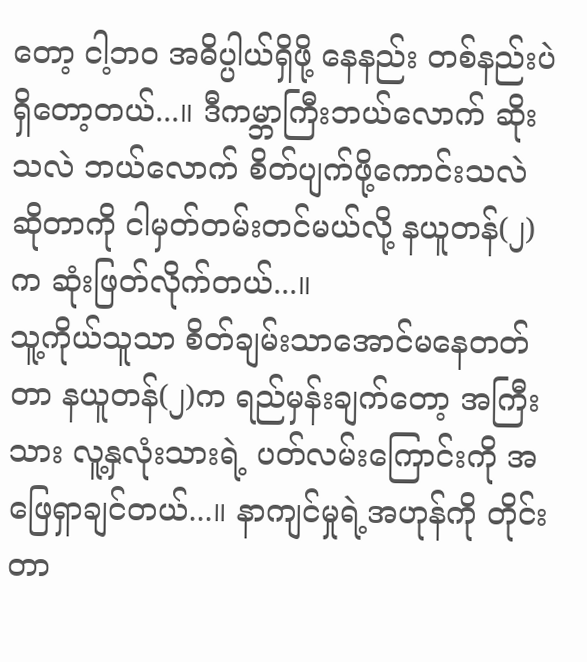တော့ ငါ့ဘဝ အဓိပ္ပါယ်ရှိဖို့ နေနည်း တစ်နည်းပဲရှိတော့တယ်...။ ဒီကမ္ဘာကြီးဘယ်လောက် ဆိုးသလဲ ဘယ်လောက် စိတ်ပျက်ဖို့ကောင်းသလဲ ဆိုတာကို ငါမှတ်တမ်းတင်မယ်လို့ နယူတန်(၂)က ဆုံးဖြတ်လိုက်တယ်...။
သူ့ကိုယ်သူသာ စိတ်ချမ်းသာအောင်မနေတတ်တာ နယူတန်(၂)က ရည်မှန်းချက်တော့ အကြီးသား လူ့နှလုံးသားရဲ့ ပတ်လမ်းကြောင်းကို အဖြေရှာချင်တယ်...။ နာကျင်မှုရဲ့အဟုန်ကို တိုင်းတာ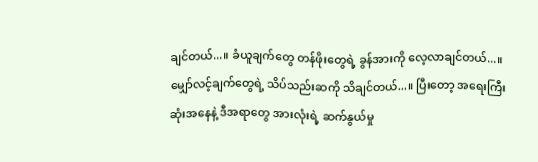ချင်တယ်...။ ခံယူချက်တွေ တန်ဖိုးတွေရဲ့ ခွန်အားကို လေ့လာချင်တယ်...။ မျှော်လင့်ချက်တွေရဲ့ သိပ်သည်းဆကို သိချင်တယ်...။ ပြီးတော့ အရေးကြီးဆုံးအနေနဲ့ ဒီအရာတွေ အားလုံးရဲ့ ဆက်နွယ်မှု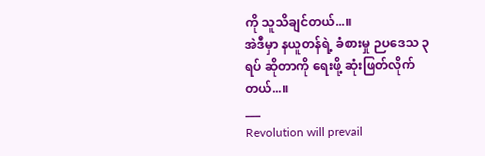ကို သူသိချင်တယ်...။
အဲဒီမှာ နယူတန်ရဲ့ ခံစားမှု ဉပဒေသ ၃ ရပ် ဆိုတာကို ရေးဖို့ ဆုံးဖြတ်လိုက်တယ်...။
___
Revolution will prevail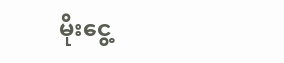မိုးငွေ့